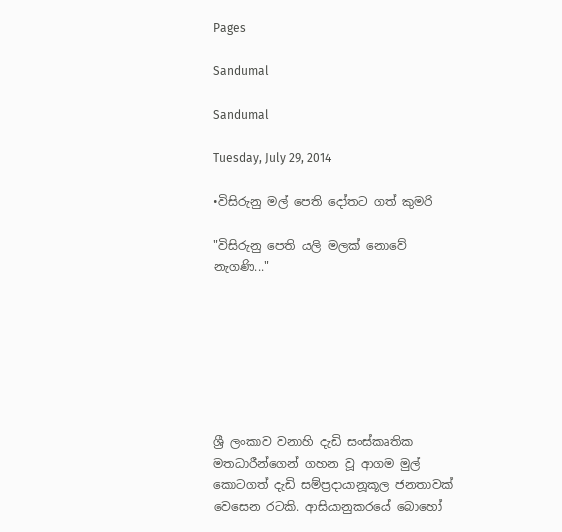Pages

Sandumal

Sandumal

Tuesday, July 29, 2014

•විසිරුනු මල් පෙති දෝතට ගත් කුමරි

"විසිරුනු පෙති යලි මලක් නොවේ නැගණි..."







ශ්‍රී ලංකාව වනාහි දැඩි සංස්කෘතික මතධාරීන්ගෙන් ගහන වූ ආගම මුල් කොටගත් දැඩි සම්ප්‍රදායානූකූල ජනතාවක් වෙසෙන රටකි. ආසියානුකරයේ බොහෝ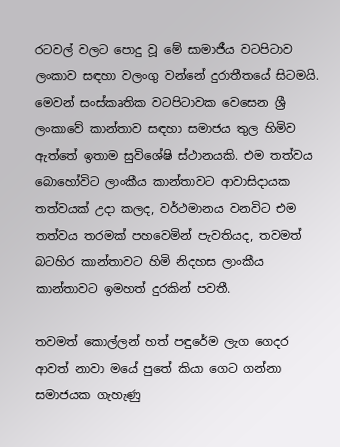රටවල් වලට පොදු වූ මේ සාමාජීය වටපිටාව ලංකාව සඳහා වලංගු වන්නේ දුරාතීතයේ සිටමයි. මෙවන් සංස්කෘතික වටපිටාවක වෙසෙන ශ්‍රී ලංකාවේ කාන්තාව සඳහා සමාජය තුල හිමිව ඇත්තේ ඉතාම සුවිශේෂි ස්ථානයකි. එම තත්වය බොහෝවිට ලාංකීය කාන්තාවට ආවාසිදායක තත්වයක් උදා කලද, වර්ථමානය වනවිට එම තත්වය තරමක් පහවෙමින් පැවතියද, තවමත් බටහිර කාන්තාවට හිමි නිදහස ලාංකීය කාන්තාවට ඉමහත් දුරකින් පවතී.

තවමත් කොල්ලන් හත් පඳුරේම ලැග ගෙදර ආවත් නාවා මයේ පුතේ කියා ගෙට ගන්නා සමාජයක ගැහැණු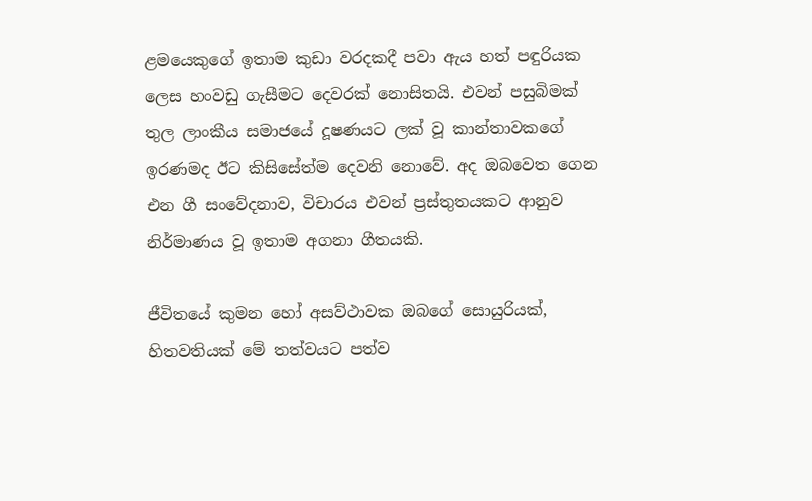ළමයෙකුගේ ඉතාම කුඩා වරදකදී පවා ඇය හත් පඳුරියක ලෙස හංවඩු ගැසීමට දෙවරක් නොසිතයි. එවන් පසුබිමක් තුල ලාංකීය සමාජයේ දූෂණයට ලක් වූ කාන්තාවකගේ ඉරණමද ඊට කිසිසේත්ම දෙවනි නොවේ. අද ඔබවෙත ගෙන එන ගී සංවේදනාව, විචාරය එවන් ප්‍රස්තුතයකට ආනුව නිර්මාණය වූ ඉතාම අගනා ගීතයකි.

ජීවිතයේ කුමන හෝ අසව්ථාවක ඔබගේ සොයුරියක්, හිතවතියක් මේ තත්වයට පත්ව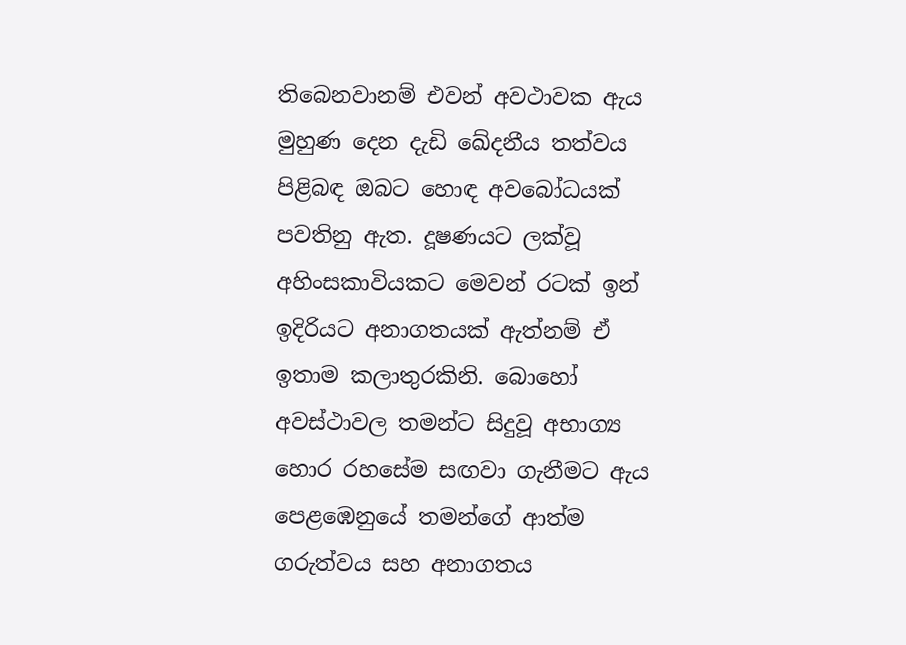තිබෙනවානම් එවන් අවථාවක ඇය මුහුණ දෙන දැඩි ඛේදනීය තත්වය පිළිබඳ ඔබට හොඳ අවබෝධයක් පවතිනු ඇත. දූෂණයට ලක්වූ අහිංසකාවියකට මෙවන් රටක් ඉන් ඉදිරියට අනාගතයක් ඇත්නම් ඒ ඉතාම කලාතුරකිනි. බොහෝ අවස්ථාවල තමන්ට සිදුවූ අභාග්‍ය හොර රහසේම සඟවා ගැනීමට ඇය පෙළඹෙනුයේ තමන්ගේ ආත්ම ගරුත්වය සහ අනාගතය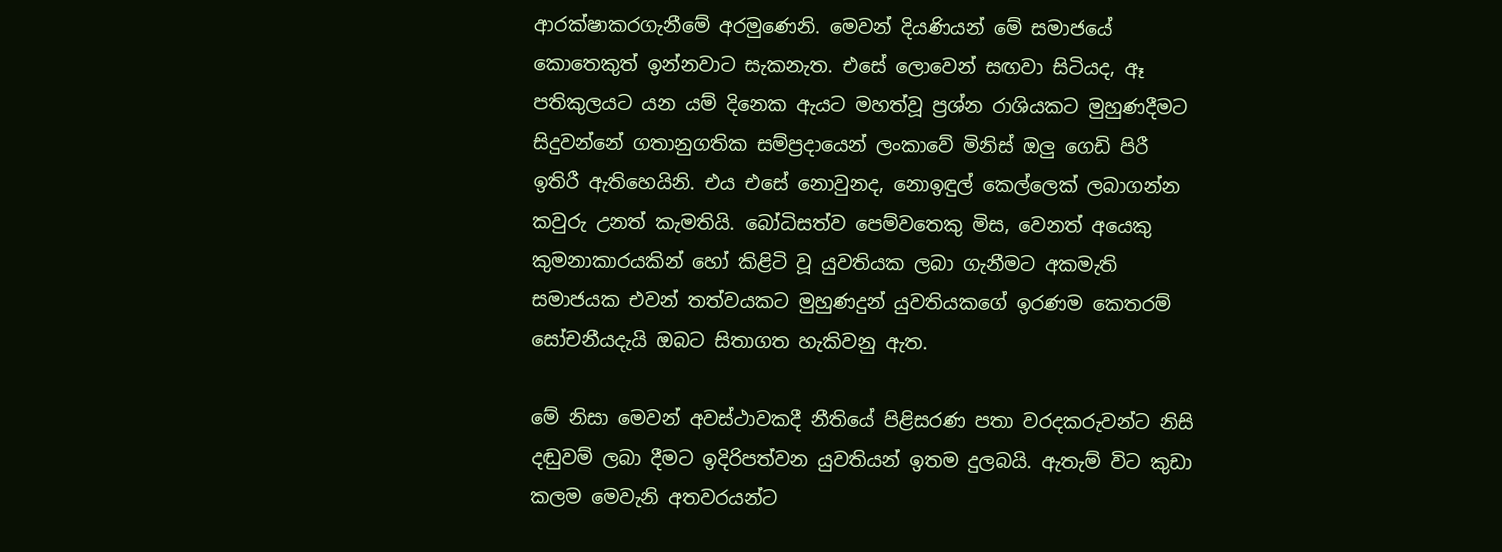ආරක්ෂාකරගැනීමේ අරමුණෙනි. මෙවන් දියණියන් මේ සමාජයේ කොතෙකුත් ඉන්නවාට සැකනැත. එසේ ලොවෙන් සඟවා සිටියද, ඈ පතිකුලයට යන යම් දිනෙක ඇයට මහත්වූ ප්‍රශ්න රාශියකට මුහුණදීමට සිදුවන්නේ ගතානුගතික සම්ප්‍රදායෙන් ලංකාවේ මිනිස් ඔලු ගෙඩි පිරී ඉතිරී ඇතිහෙයිනි. එය එසේ නොවුනද, නොඉඳුල් කෙල්ලෙක් ලබාගන්න කවුරු උනත් කැමතියි. බෝධිසත්ව පෙම්වතෙකු මිස, වෙනත් අයෙකු කුමනාකාරයකින් හෝ කිළිටි වූ යුවතියක ලබා ගැනීමට අකමැති සමාජයක එවන් තත්වයකට මුහුණදුන් යුවතියකගේ ඉරණම කෙතරම් සෝචනීයදැයි ඔබට සිතාගත හැකිවනු ඇත.

මේ නිසා මෙවන් අවස්ථාවකදී නීතියේ පිළිසරණ පතා වරදකරුවන්ට නිසි දඬුවම් ලබා දීමට ඉදිරිපත්වන යුවතියන් ඉතම දුලබයි. ඇතැම් විට කුඩා කලම මෙවැනි අතවරයන්ට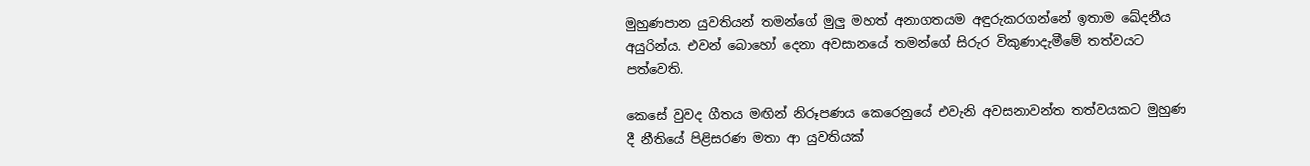මුහුණපාන යුවතියන් තමන්ගේ මුලු මහත් අනාගතයම අඳුරුකරගන්නේ ඉතාම ඛේදනීය අයුරින්ය. එවන් බොහෝ දෙනා අවසානයේ තමන්ගේ සිරුර විකුණාදැමීමේ තත්වයට පත්වෙති.

කෙසේ වුවද ගීතය මඟින් නිරූපණය කෙරෙනුයේ එවැනි අවසනාවන්ත තත්වයකට මුහුණ දී නීතියේ පිළිසරණ මතා ආ යුවතියක්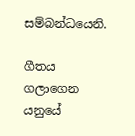සම්බන්ධයෙනි.

ගීතය ගලාගෙන යනුයේ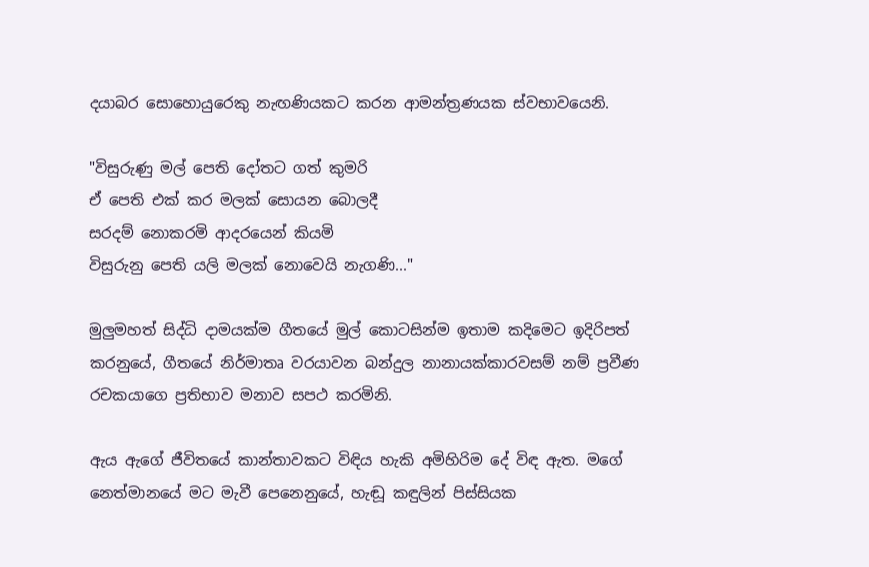දයාබර සොහොයුරෙකු නැඟණියකට කරන ආමන්ත්‍රණයක ස්වභාවයෙනි.

"විසුරුණු මල් පෙති දෝතට ගත් කුමරි
ඒ පෙති එක්‌ කර මලක්‌ සොයන බොලදී
සරදම් නොකරමි ආදරයෙන් කියමි
විසුරුනු පෙති යලි මලක්‌ නොවෙයි නැගණි..."

මුලුමහත් සිද්ධි දාමයක්ම ගීතයේ මුල් කොටසින්ම ඉතාම කදිමෙට ඉදිරිපත් කරනුයේ, ගීතයේ නිර්මාතෘ වරයාවන බන්දුල නානායක්කාරවසම් නම් ප්‍රවීණ රචකයාගෙ ප්‍රතිභාව මනාව සපථ කරමිනි.

ඇය ඇගේ ජීවිතයේ කාන්තාවකට විඳිය හැකි අමිහිරිම දේ විඳ ඇත. මගේ නෙත්මානයේ මට මැවී පෙනෙනුයේ, හැඬූ කඳුලින් පිස්සියක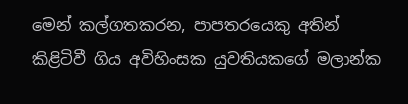මෙන් කල්ගතකරන, පාපතරයෙකු අතින් කිළිටිවී ගිය අවිහිංසක යුවතියකගේ මලාන්ක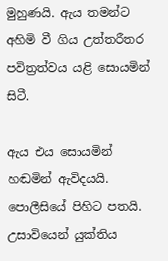මුහුණයි. ඇය තමන්ට අහිමි වී ගිය උත්තරීතර පවිත්‍රත්වය යළි සොයමින් සිටී.

ඇය එය සොයමින් හඬමින් ඇවිදයයි. පොලීසියේ පිහිට පතයි. උසාවියෙන් යුක්තිය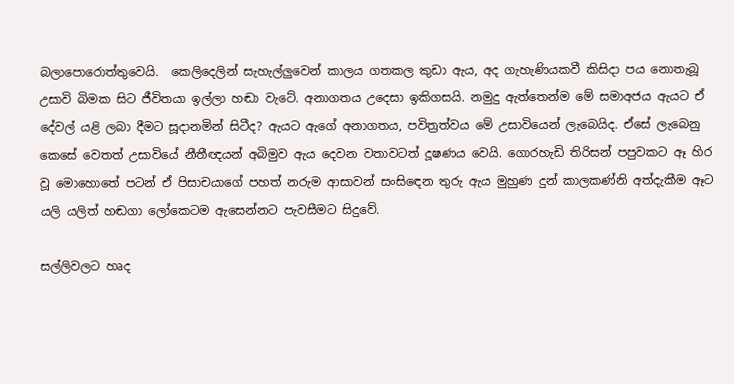බලාපොරොත්තුවෙයි.  කෙලිදෙලින් සැහැල්ලුවෙන් කාලය ගතකල කුඩා ඇය, අද ගැහැණියකවී කිසිදා පය නොතැබූ උසාවි බිමක සිට ජීවිතයා ඉල්ලා හඬා වැටේ. අනාගතය උදෙසා ඉකිගසයි. නමුදු ඇත්තෙන්ම මේ සමාඅජය ඇයට ඒ දේවල් යළි ලබා දීමට සූදානමින් සිටීද? ඇයට ඇගේ අනාගතය, පවිත්‍රත්වය මේ උසාවියෙන් ලැබෙයිද. ඒසේ ලැබෙනු කෙසේ වෙතත් උසාවියේ නීතීඥයන් අබිමුව ඇය දෙවන වතාවටත් දූෂණය වෙයි. ගොරහැඩි තිරිසන් පපුවකට ඈ හිර වූ මොහොතේ පටන් ඒ පිසාචයාගේ පහත් නරුම ආසාවන් සංසිඳෙන තුරු ඇය මුහුණ දුන් කාලකණ්නි අත්දැකීම ඈට යලි යලිත් හඬගා ලෝකෙටම ඇසෙන්නට පැවසීමට සිදුවේ.

සල්ලිවලට හෘද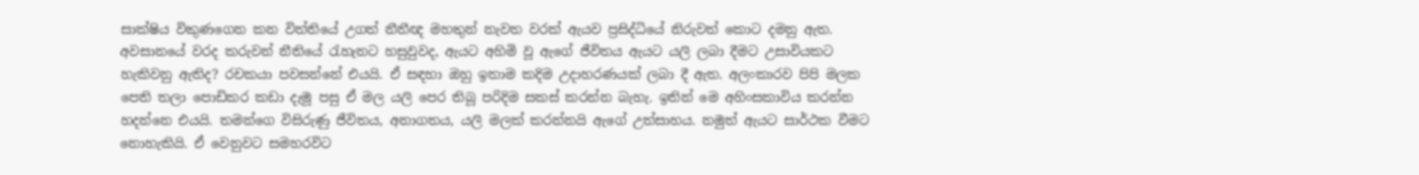සාක්ෂිය විකුණගෙන කන විත්තියේ උගත් නීතීඥ මහතුන් නැවත වරක් ඇයව ප්‍රසිද්ධියේ නිරුවත් කොට දමනු ඇත. අවසානයේ වරද කරුවන් නීතියේ රැහැනට හසුවුවද, ඇයට අහිමි වූ ඇගේ ජීවිතය ඇයට යලි ලබා දීමට උසාවියකට හැකිවනු ඇතිද? රචකයා පවසන්නේ එයයි. ඒ සඳහා ඔහු ඉතාම කදිම උදාහරණයක් ලබා දී ඇත. අලංකාරව පිපි මලක පෙති තලා පොඩිකර කඩා දැමූ පසු ඒ මල යලි පෙර තිබූ පරිදිම සකස් කරන්න බැහැ. ඉතින් මෙ අහිංසකාවිය කරන්න හදන්නෙ එයයි. තමන්ගෙ විසිරුණු ජීවිතය, අනාගතය, යලි මලක් කරන්නයි ඇගේ උත්සාහය. නමුත් ඇයට සාර්ථක වීමට නොහැකියි. ඒ වෙනුවට සමහරවිට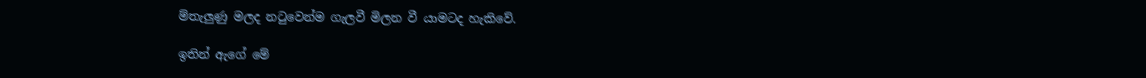ම්තැලුණු මලද නටුවෙන්ම ගැලවී මිලන වී යාමටද හැකිවේ.

ඉතින් ඇගේ මේ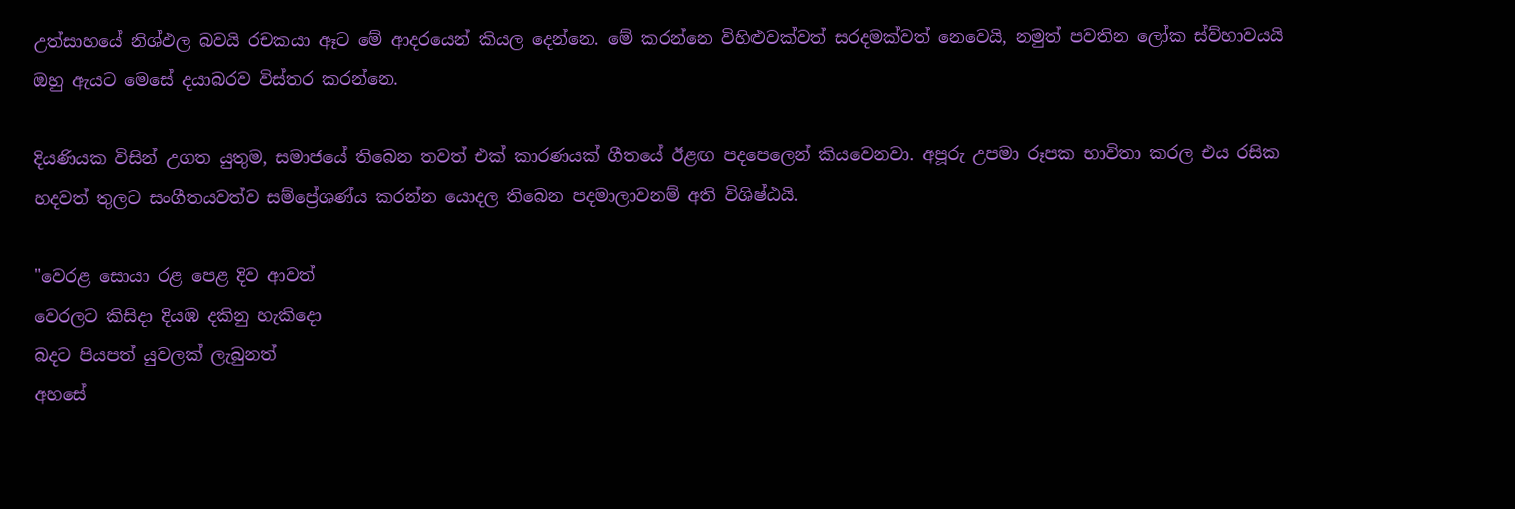උත්සාහයේ නිශ්ඵල බවයි රචකයා ඈට මේ ආදරයෙන් කියල දෙන්නෙ. මේ කරන්නෙ විහිළුවක්වත් සරදමක්වත් නෙවෙයි, නමුත් පවතින ලෝක ස්ව්හාවයයි ඔහු ඇයට මෙසේ දයාබරව විස්තර කරන්නෙ.

දියණියක විසින් උගත යුතුම, සමාජයේ තිබෙන තවත් එක් කාරණයක් ගීතයේ ඊළඟ පදපෙලෙන් කියවෙනවා. අපූරු උපමා රූපක භාවිතා කරල එය රසික හදවත් තුලට සංගීතයවත්ව සම්ප්‍රේශණ්ය කරන්න යොදල තිබෙන පදමාලාවනම් අති විශිෂ්ඨයි.

"වෙරළ සොයා රළ පෙළ දිව ආවත්
වෙරලට කිසිදා දියඹ දකිනු හැකිදො
බදට පියපත් යුවලක්‌ ලැබුනත්
අහසේ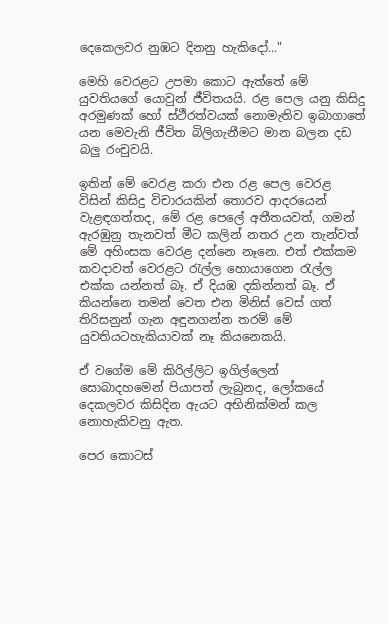දෙකෙලවර නුඹට දිනනු හැකිදෝ..."

මෙහි වෙරළට උපමා කොට ඇත්තේ මේ යුවතියගේ යොවුන් ජීවිතයයි. රළ පෙල යනු කිසිදු අරමුණක් හෝ ස්ථීරත්වයක් නොමැතිව ඉබාගාතේ යන මෙවැනි ජීවිත බිලිගැනීමට මාන බලන දඩ බලු රංචුවයි.

ඉතින් මේ වෙරළ කරා එන රළ පෙල වෙරළ විසින් කිසිදු විචාරයකින් තොරව ආදරයෙන් වැළඳගත්තද, මේ රළ පෙලේ අතීතයවත්, ගමන් ඇරඹුනු තැනවත් මීට කලින් නතර උන තැන්වත් මේ අහිංසක වෙරළ දන්නෙ නෑනෙ. එත් එක්කම කවදාවත් වෙරළට රැල්ල හොයාගෙන රැල්ල එක්ක යන්නත් බෑ. ඒ දියඹ දකින්නත් බෑ. ඒ කියන්නෙ තමන් වෙත එන මිනිස් වෙස් ගත් තිරිසනුන් ගැන අඳුනගන්න තරම් මේ යුවතියටහැකියාවක් නෑ කියනෙකයි.

ඒ වගේම මේ කිරිල්ලිට ඉගිල්ලෙන් සොබාදහමෙන් පියාපත් ලැබුනද, ලෝකයේ දෙකලවර කිසිදින ඇයට අභිනික්මන් කල නොහැකිවනු ඇත.

පෙර කොටස්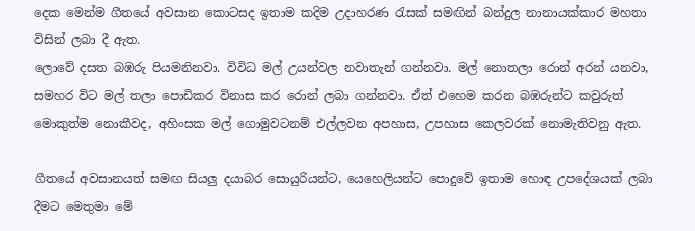දෙක මෙන්ම ගීතයේ අවසාන කොටසද ඉතාම කදිම උදාහරණ රැසක් සමඟින් බන්දුල නානායක්කාර මහතා විසින් ලබා දී ඇත.
ලොවේ දසත බඹරු පියමනිනවා. විවිධ මල් උයන්වල නවාතැන් ගන්නවා. මල් නොතලා රොන් අරන් යනවා, සමහර විට මල් තලා පොඩිකර විනාස කර රොන් ලබා ගන්නවා. ඒත් එහෙම කරන බඹරුන්ට කවුරුත් මොකුත්ම නොකීවද, අහිංසක මල් ගොමුවටනම් එල්ලවන අපහාස, උපහාස කෙලවරක් නොමැතිවනු ඇත.

ගීතයේ අවසානයත් සමඟ සියලු දයාබර සොයුරියන්ට, යෙහෙලියන්ට පොදුවේ ඉතාම හොඳ උපදේශයක් ලබා දීමට මෙතුමා මේ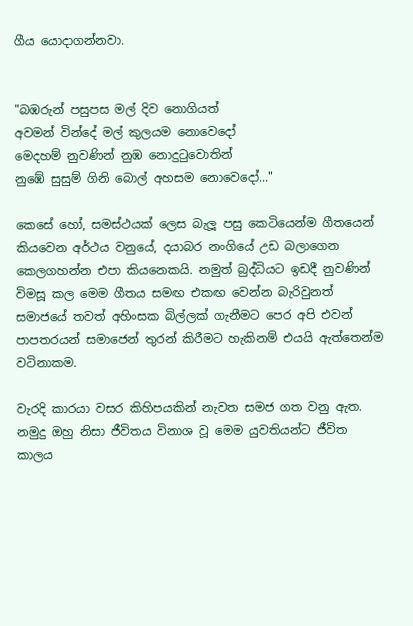ගීය යොදාගන්නවා.


"බඹරුන් පසුපස මල් දිව නොගියත්
අවමන් වින්දේ මල් කුලයම නොවෙදෝ
මෙදහම් නුවණින් නුඹ නොදුටුවොතින්
නුඹේ සුසුම් ගිනි බොල් අහසම නොවෙදෝ..."

කෙසේ හෝ, සමස්ථයක් ලෙස බැලූ පසු කෙටියෙන්ම ගීතයෙන් කියවෙන අර්ථය වනුයේ, දයාබර නංගියේ උඩ බලාගෙන කෙලගහන්න එපා කියනෙකයි. නමුත් බුද්ධියට ඉඩදී නුවණින් විමසූ කල මෙම ගීතය සමඟ එකඟ වෙන්න බැරිවුනත් සමාජයේ තවත් අහිංසක බිල්ලක් ගැනීමට පෙර අපි එවන් පාපතරයන් සමාජෙන් තුරන් කිරීමට හැකිනම් එයයි ඇත්තෙන්ම වටිනාකම.

වැරදි කාරයා වසර කිහිපයකින් නැවත සමජ ගත වනු ඇත. නමුදු ඔහු නිසා ජීවිතය විනාශ වූ මෙම යුවතියන්ට ජීවිත කාලය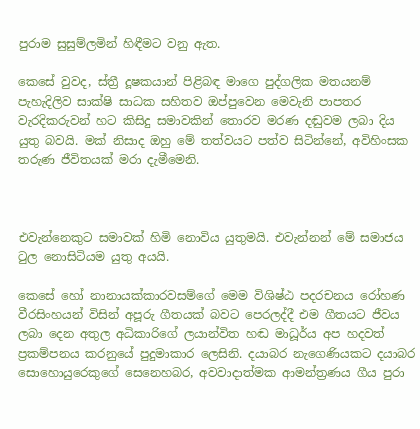පුරාම සුසුම්ලමින් හිඳීමට වනු ඇත.

කෙසේ වුවද, ස්ත්‍රී දූෂකයාන් පිළිබඳ මාගෙ පුද්ගලික මතයනම් පැහැදිලිව සාක්ෂි සාධක සහිතව ඔප්පුවෙන මෙවැනි පාපතර වැරදිකරුවන් හට කිසිදු සමාවකින් තොරව මරණ දඬුවම ලබා දිය යුතු බවයි. මක් නිසාද ඔහු මේ තත්වයට පත්ව සිටින්නේ, අවිහිංසක තරුණ ජීවිතයක් මරා දැමීමෙනි.



එවැන්නෙකුට සමාවක් හිමි නොවිය යුතුමයි. එවැන්නන් මේ සමාජය ටුල නොසිටියම යුතු අයයි.

කෙසේ හෝ නානායක්කාරවසම්ගේ මෙම විශිෂ්ඨ පදරචනය රෝහණ වීරසිංහයන් විසින් අපූරු ගීතයක් බවට පෙරලද්දී එම ගීතයට ජීවය ලබා දෙන අතුල අධිකාරිගේ ලයාන්විත හඬ මාධූර්ය අප හදවත් ප්‍රකම්පනය කරනුයේ පුදුමාකාර ලෙසිනි. දයාබර නැගෙණියකට දයාබර සොහොයුරෙකුගේ සෙනෙහබර, අවවාදාත්මක ආමන්ත්‍රණය ගීය පුරා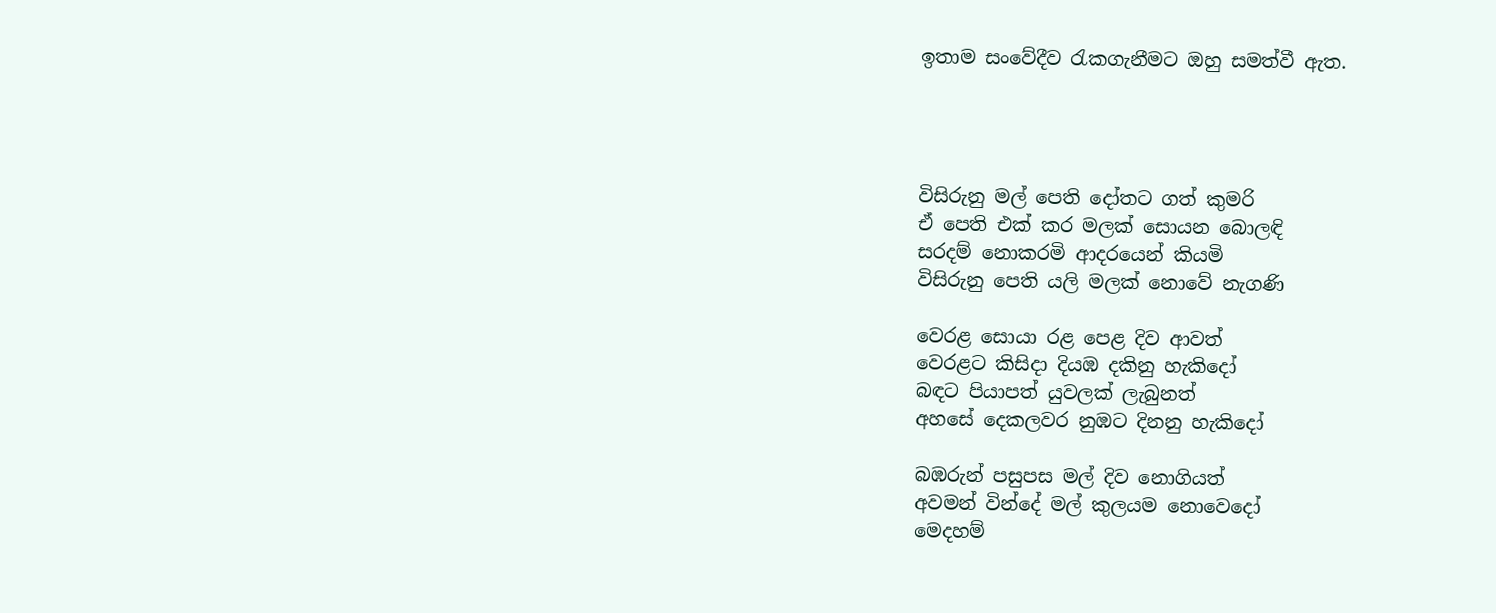ඉතාම සංවේදීව රැකගැනීමට ඔහු සමත්වී ඇත.




විසිරුනු මල් පෙති දෝතට ගත් කුමරි
ඒ පෙති එක් කර මලක් සොයන බොලඳි
සරදම් නොකරමි ආදරයෙන් කියමි
විසිරුනු පෙති යලි මලක් නොවේ නැගණි

වෙරළ සොයා රළ පෙළ දිව ආවත්
වෙරළට කිසිදා දියඹ දකිනු හැකිදෝ
බඳට පියාපත් යුවලක් ලැබුනත්
අහසේ දෙකලවර නුඹට දිනනු හැකිදෝ

බඹරුන් පසුපස මල් දිව නොගියත්
අවමන් වින්දේ මල් කුලයම නොවෙදෝ
මෙදහම්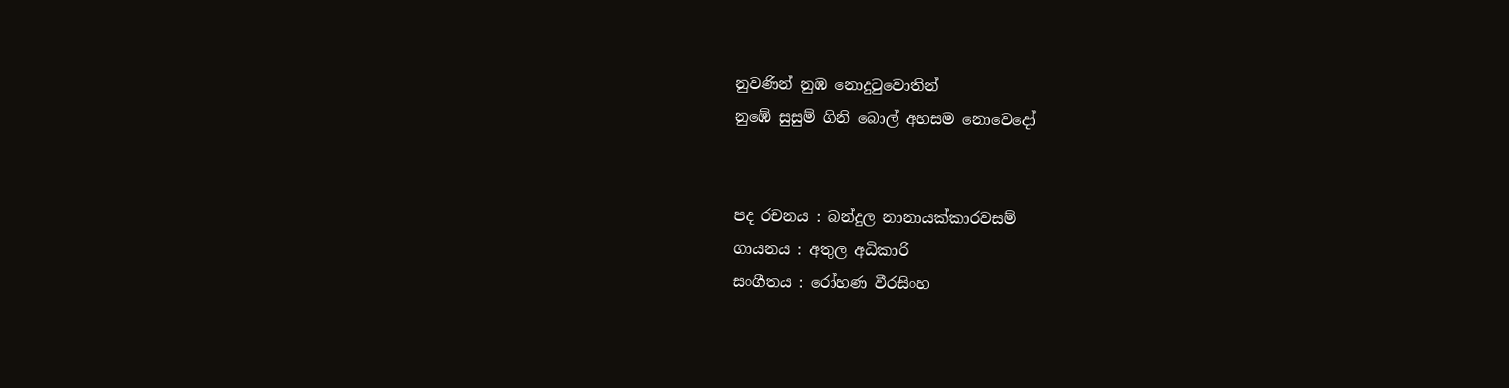නුවණින් නුඹ නොදුටුවොතින්
නුඹේ සුසුම් ගිනි බොල් අහසම නොවෙදෝ


පද රචනය : බන්දුල නානායක්කාරවසම්
ගායනය : අතුල අධිකාරි
සංගීතය : රෝහණ වීරසිංහ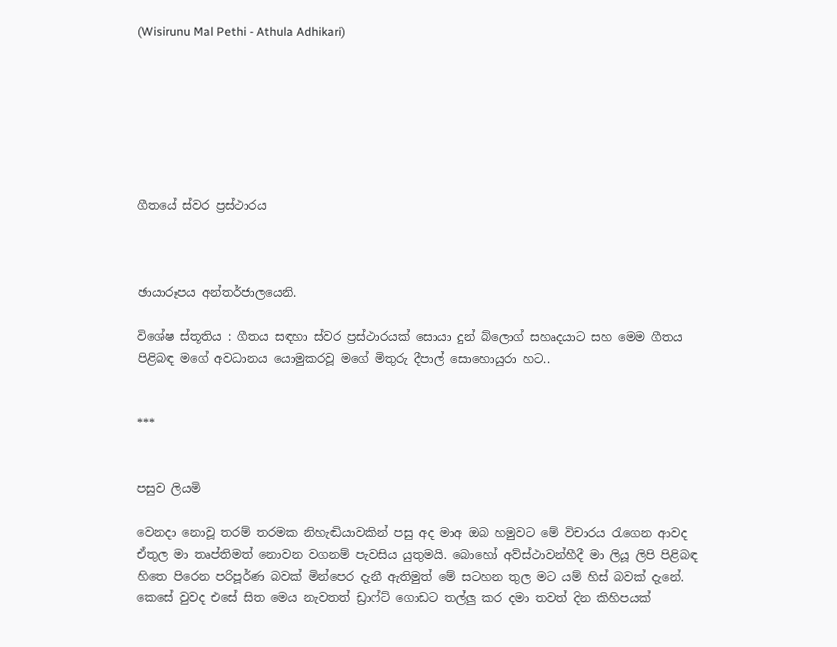(Wisirunu Mal Pethi - Athula Adhikari)







ගීතයේ ස්වර ප්‍රස්ථාරය



ඡායාරූපය අන්තර්ජාලයෙනි.

විශේෂ ස්තූතිය : ගීතය සඳහා ස්වර ප්‍රස්ථාරයක් සොයා දුන් බ්ලොග් සහෘදයාට සහ මෙම ගීතය පිළිබඳ මගේ අවධානය යොමුකරවූ මගේ මිතුරු දීපාල් සොහොයුරා හට..


***


පසුව ලියමි

වෙනදා නොවූ තරම් තරමක නිහැඬියාවකින් පසු අද මාඅ ඔබ හමුවට මේ විචාරය රැගෙන ආවද ඒතුල මා තෘප්තිමත් නොවන වගනම් පැවසිය යුතුමයි. බොහෝ අව්ස්ථාවන්හීදී මා ලියූ ලිපි පිළිබඳ හිතෙ පිරෙන පරිපූර්ණ බවක් මින්පෙර දැනී ඇතිමුත් මේ සටහන තුල මට යම් හිස් බවක් දැනේ. කෙසේ වුවද එසේ සිත මෙය නැවතත් ඩ්‍රාෆ්ට් ගොඩට තල්ලු කර දමා තවත් දින කිහිපයක්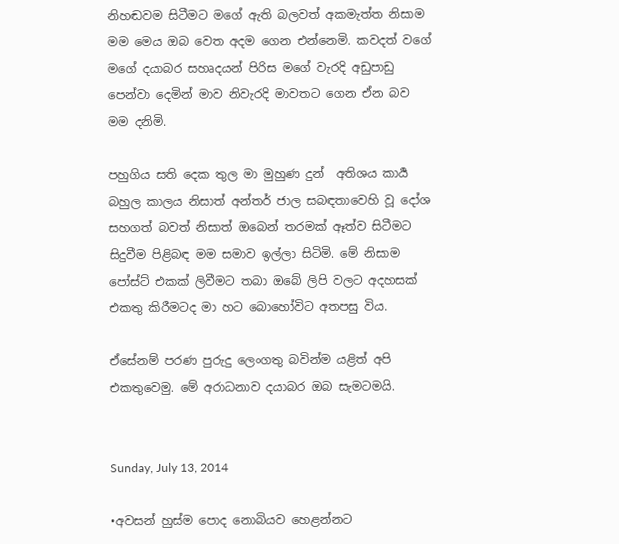නිහඬවම සිටීමට මගේ ඇති බලවත් අකමැත්ත නිසාම මම මෙය ඔබ වෙත අදම ගෙන එන්නෙමි. කවදත් වගේ මගේ දයාබර සහෘදයන් පිරිස මගේ වැරදි අඩුපාඩු පෙන්වා දෙමින් මාව නිවැරදි මාවතට ගෙන ඒන බව මම දනිමි.

පහුගිය සති දෙක තුල මා මුහුණ දුන්  අතිශය කාර්‍ය බහුල කාලය නිසාත් අන්තර් ජාල සබඳතාවෙහි වූ දෝශ සහගත් බවත් නිසාත් ඔබෙන් තරමක් ඈත්ව සිටීමට සිදුවීම පිළිබඳ මම සමාව ඉල්ලා සිටිමි. මේ නිසාම පෝස්ට් එකක් ලිවීමට තබා ඔබේ ලිපි වලට අදහසක් එකතු කිරීමටද මා හට බොහෝවිට අතපසු විය.

ඒසේනම් පරණ පුරුදු ලෙංගතු බවින්ම යළිත් අපි එකතුවෙමු. මේ අරාධනාව දයාබර ඔබ සැමටමයි.


Sunday, July 13, 2014

•අවසන් හුස්ම පොද නොබියව හෙළන්නට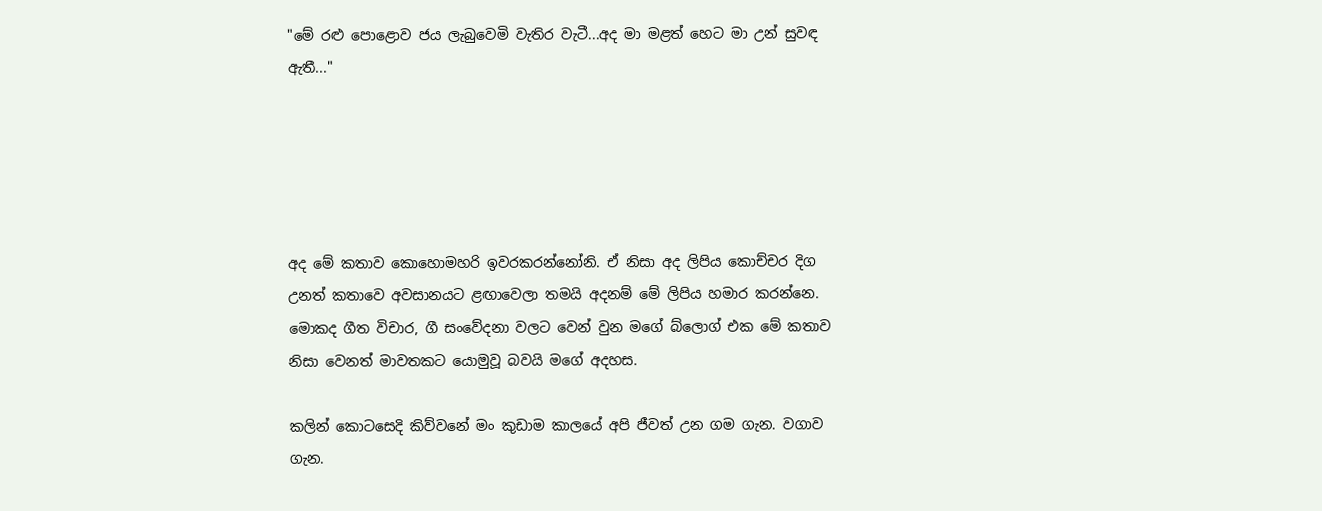"මේ රළු පොළොව ජය ලැබුවෙමි වැතිර වැටී...අද මා මළත් හෙට මා උන් සුවඳ ඇතී..."





අද මේ කතාව කොහොමහරි ඉවරකරන්නෝනි. ඒ නිසා අද ලිපිය කොච්චර දිග උනත් කතාවෙ අවසානයට ළඟාවෙලා තමයි අදනම් මේ ලිපිය හමාර කරන්නෙ. මොකද ගීත විචාර, ගී සංවේදනා වලට වෙන් වුන මගේ බ්ලොග් එක මේ කතාව නිසා වෙනත් මාවතකට යොමුවූ බවයි මගේ අදහස.

කලින් කොටසෙදි කිව්වනේ මං කුඩාම කාලයේ අපි ජීවත් උන ගම ගැන. වගාව ගැන.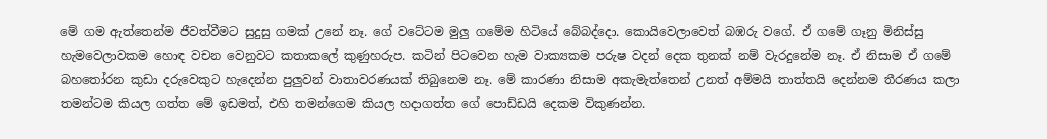මේ ගම ඇත්තෙන්ම ජීවත්වීමට සුදුසු ගමක් උනේ නෑ. ගේ වටේටම මුලු ගමේම හිටියේ බේබද්දො. කොයිවෙලාවෙත් බඹරු වගේ. ඒ ගමේ ගෑනු මිනිස්සු හැමවෙලාවකම හොඳ වචන වෙනුවට කතාකලේ කුණුහරුප. කටින් පිටවෙන හැම වාක්‍යකම පරුෂ වදන් දෙක තුනක් නම් වැරදුනේම නෑ. ඒ නිසාම ඒ ගමේ බහතෝරන කුඩා දරුවෙකුට හැදෙන්න පුලුවන් වාතාවරණයක් තිබුනෙම නෑ. මේ කාරණා නිසාම අකැමැත්තෙන් උනත් අම්මයි තාත්තයි දෙන්නම තීරණය කලා තමන්ටම කියල ගත්ත මේ ඉඩමත්, එහි තමන්ගෙම කියල හදාගත්ත ගේ පොඩ්ඩයි දෙකම විකුණන්න.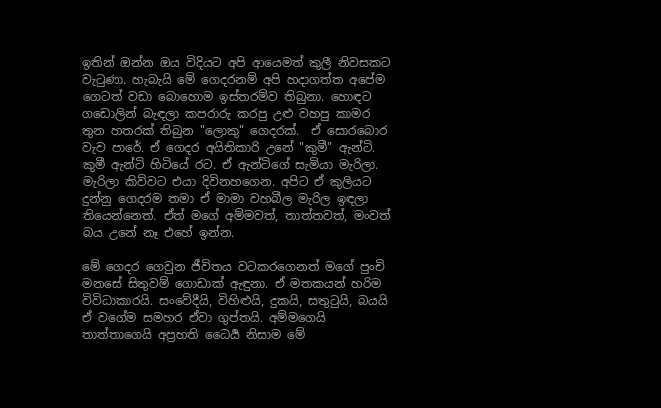ඉතින් ඔන්න ඔය විදියට අපි ආයෙමත් කුලී නිවසකට වැටුණා. හැබැයි මේ ගෙදරනම් අපි හදාගත්ත අපේම ගෙටත් වඩා බොහොම ඉස්තරම්ව තිබුනා. හොඳට ගඩොලින් බැඳලා කපරාරු කරපු උළු වහපු කාමර තුන හතරක් තිබුන "ලොකු" ගෙදරක්.  ඒ සොරබොර වැව පාරේ. ඒ ගෙදර අයිතිකාරි උනේ "කුමී" ඇන්ටි. කුමී ඇන්ටි හිටියේ රට. ඒ ඇන්ටිගේ සැමියා මැරිලා. මැරිලා කිව්වට එයා දිවිනහගෙන. අපිට ඒ කුලියට දුන්නු ගෙදරම තමා ඒ මාමා වහබීල මැරිල ඉඳලා තියෙන්නෙත්. ඒත් මගේ අම්මවත්, තාත්තවත්, මංවත් බය උනේ නෑ එහේ ඉන්න.

මේ ගෙදර ගෙවුන ජීවිතය වටකරගෙනත් මගේ පුංචි මනසේ සිතුවම් ගොඩාක් ඇඳුනා. ඒ මතකයන් හරිම විවිධාකාරයි. සංවේදීයි, විහිළුයි, දුකයි, සතුටුයි, බයයි ඒ වගේම සමහර ඒවා ගුප්තයි. අම්මගෙයි තාත්තාගෙයි අප්‍රහති ධෛර්‍ය නිසාම මේ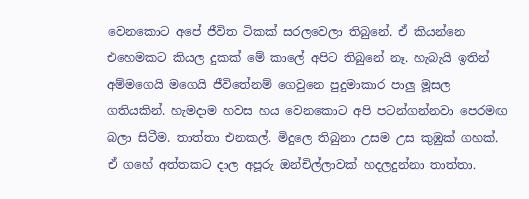වෙනකොට අපේ ජීවිත ටිකක් සරලවෙලා තිබුනේ. ඒ කියන්නෙ එහෙමකට කියල දුකක් මේ කාලේ අපිට තිබුනේ නෑ. හැබැයි ඉතින් අම්මගෙයි මගෙයි ජීවිතේනම් ගෙවුනෙ පුදුමාකාර පාලු මූසල ගතියකින්. හැමදාම හවස හය වෙනකොට අපි පටන්ගන්නවා පෙරමඟ බලා සිටීම. තාත්තා එනකල්. මිදුලෙ තිබුනා උසම උස කුඹුක් ගහක්. ඒ ගහේ අත්තකට දාල අපූරු ඔන්චිල්ලාවක් හදලදුන්නා තාත්තා.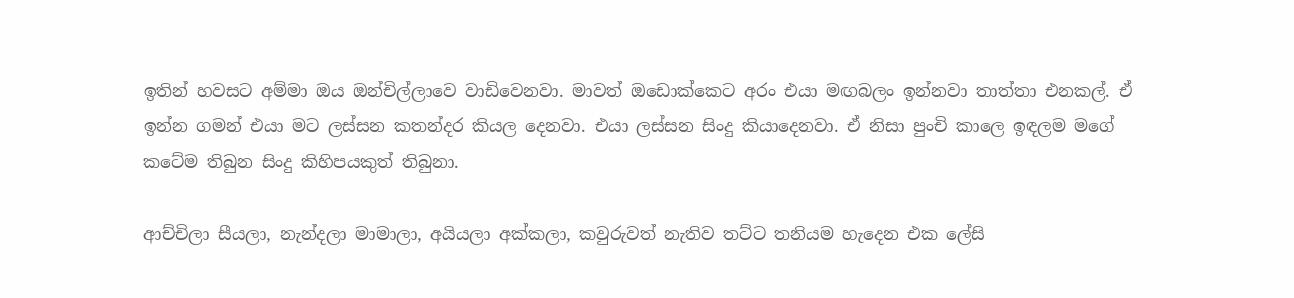ඉතින් හවසට අම්මා ඔය ඔන්චිල්ලාවෙ වාඩිවෙනවා. මාවත් ඔඩොක්කෙට අරං එයා මඟබලං ඉන්නවා තාත්තා එනකල්. ඒ ඉන්න ගමන් එයා මට ලස්සන කතන්දර කියල දෙනවා. එයා ලස්සන සිංදු කියාදෙනවා. ඒ නිසා පුංචි කාලෙ ඉඳලම මගේ කටේම තිබුන සිංදු කිහිපයකුත් තිබුනා.

ආච්චිලා සීයලා, නැන්දලා මාමාලා, අයියලා අක්කලා, කවුරුවත් නැතිව තට්ට තනියම හැදෙන එක ලේසි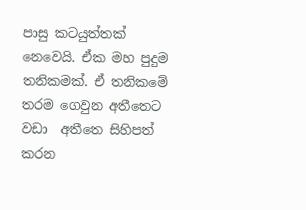පාසු කටයුත්තක් නෙවෙයි. ඒක මහ පුදුම තනිකමක්. ඒ තනිකමේ තරම ගෙවුන අතීතෙට වඩා  අතීතෙ සිහිපත් කරන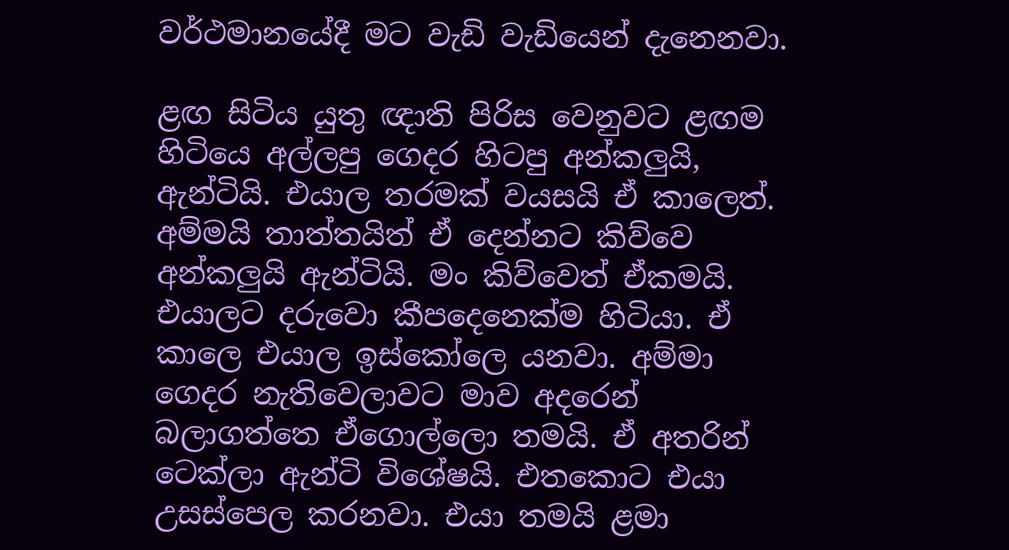වර්ථමානයේදී මට වැඩි වැඩියෙන් දැනෙනවා.

ළඟ සිටිය යුතු ඥාති පිරිස වෙනුවට ළඟම හිටියෙ අල්ලපු ගෙදර හිටපු අන්කලුයි, ඇන්ටියි. එයාල තරමක් වයසයි ඒ කාලෙත්. අම්මයි තාත්තයිත් ඒ දෙන්නට කිව්වෙ අන්කලුයි ඇන්ටියි. මං කිව්වෙත් ඒකමයි. එයාලට දරුවො කීපදෙනෙක්ම හිටියා. ඒ කාලෙ එයාල ඉස්කෝලෙ යනවා. අම්මා ගෙදර නැතිවෙලාවට මාව අදරෙන් බලාගත්තෙ ඒගොල්ලො තමයි. ඒ අතරින් ටෙක්ලා ඇන්ටි විශේෂයි. එතකොට එයා උසස්පෙල කරනවා. එයා තමයි ළමා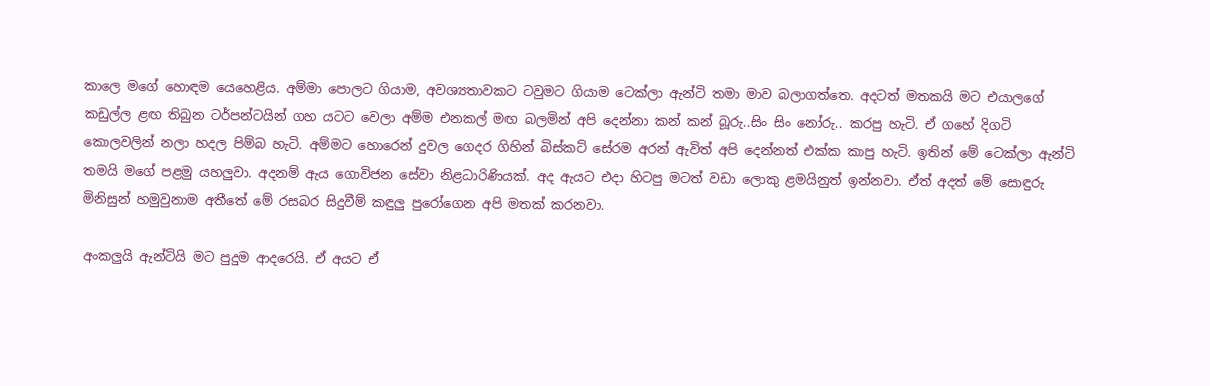කාලෙ මගේ හොඳම යෙහෙළිය. අම්මා පොලට ගියාම, අවශ්‍යතාවකට ටවුමට ගියාම ටෙක්ලා ඇන්ටි තමා මාව බලාගත්තෙ. අදටත් මතකයි මට එයාලගේ කඩුල්ල ළඟ තිබුන ටර්පන්ටයින් ගහ යටට වෙලා අම්ම එනකල් මඟ බලමින් අපි දෙන්නා කන් කන් බූරු..සිං සිං නෝරු.. කරපු හැටි. ඒ ගහේ දිගටි කොලවලින් නලා හදල පිම්බ හැටි. අම්මට හොරෙන් දුවල ගෙදර ගිහින් බිස්කට් සේරම අරන් ඇවිත් අපි දෙන්නත් එක්ක කාපු හැටි. ඉතින් මේ ටෙක්ලා ඇන්ටි තමයි මගේ පළමු යහලුවා. අදනම් ඇය ගොවිජන සේවා නිළධාරිණියක්. අද ඇයට එදා හිටපු මටත් වඩා ලොකු ළමයිනුත් ඉන්නවා. ඒත් අදත් මේ සොඳුරු මිනිසුන් හමුවුනාම අතීතේ මේ රසබර සිදුවීම් කඳුලු පුරෝගෙන අපි මතක් කරනවා.

අංකලුයි ඇන්ටියි මට පුදුම ආදරෙයි. ඒ අයට ඒ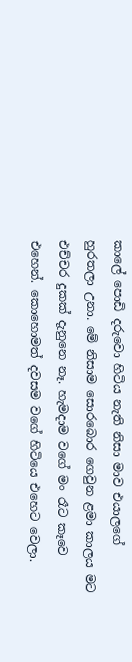කාලේ පොඩි දරුවො හිටිය නැති නිසා මාව එයාලගේ හුරතලා උනා. මේ නිසාම සොරබොර ගෙවුන ළමා කාලය මට එච්චර දුකක් දැනුනෙ නෑ. හැමදාම වගේ මං රෑට කෑවෙ එහෙන්. කොහොමත් දවසම වගේ හිටියෙ එහෙට වෙලා.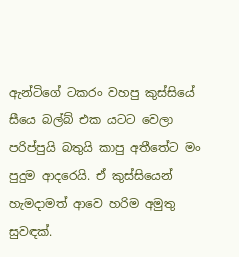ඇන්ටිගේ ටකරං වහපු කුස්සියේ සීයෙ බල්බ් එක යටට වෙලා පරිප්පුයි බතුයි කාපු අතීතේට මං පුදුම ආදරෙයි. ඒ කුස්සියෙන් හැමදාමත් ආවෙ හරිම අමුතු සුවඳක්.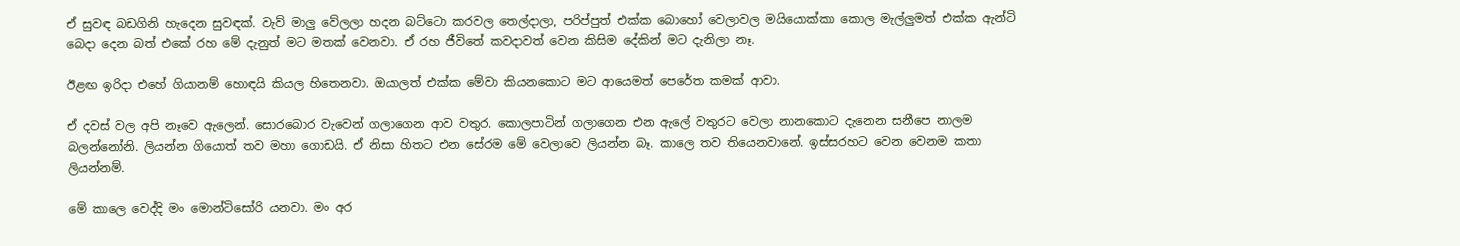ඒ සුවඳ බඩගිනි හැදෙන සුවඳක්. වැව් මාලු වේලලා හදන බට්ටො කරවල තෙල්දාලා, පරිප්පුත් එක්ක බොහෝ වෙලාවල මයියොක්කා කොල මැල්ලුමත් එක්ක ඇන්ටි බෙදා දෙන බත් එකේ රහ මේ දැනුත් මට මතක් වෙනවා. ඒ රහ ජීවිතේ කවදාවත් වෙන කිසිම දේකින් මට දැනිලා නෑ.

ඊළඟ ඉරිදා එහේ ගියානම් හොඳයි කියල හිතෙනවා. ඔයාලත් එක්ක මේවා කියනකොට මට ආයෙමත් පෙරේත කමක් ආවා.

ඒ දවස් වල අපි නෑවෙ ඇලෙන්. සොරබොර වැවෙන් ගලාගෙන ආව වතුර. කොලපාටින් ගලාගෙන එන ඇලේ වතුරට වෙලා නානකොට දැනෙන සනීපෙ නාලම බලන්නෝනි. ලියන්න ගියොත් තව මහා ගොඩයි. ඒ නිසා හිතට එන සේරම මේ වෙලාවෙ ලියන්න බෑ. කාලෙ තව තියෙනවානේ. ඉස්සරහට වෙන වෙනම කතා ලියන්නම්.

මේ කාලෙ වෙද්දි මං මොන්ටිසෝරි යනවා. මං අර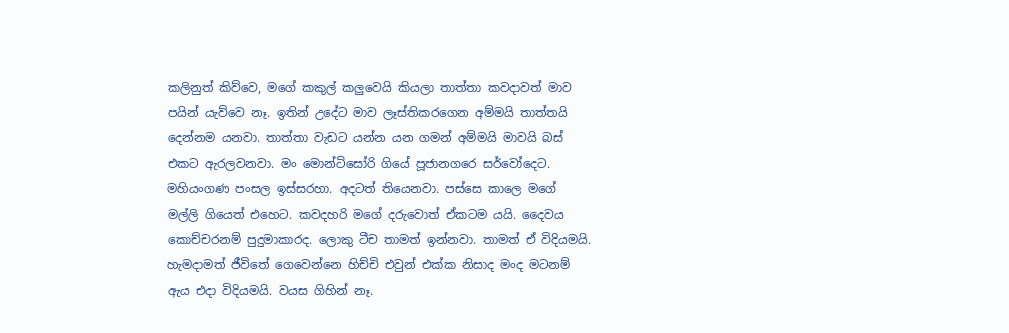කලිනුත් කිව්වෙ, මගේ කකුල් කලුවෙයි කියලා තාත්තා කවදාවත් මාව පයින් යැව්වෙ නෑ. ඉතින් උදේට මාව ලෑස්තිකරගෙන අම්මයි තාත්තයි දෙන්නම යනවා. තාත්තා වැඩට යන්න යන ගමන් අම්මයි මාවයි බස් එකට ඇරලවනවා. මං මොන්ටිසෝරි ගියේ පූජානගරෙ සර්වෝදෙට. මහියංගණ පංසල ඉස්සරහා. අදටත් තියෙනවා. පස්සෙ කාලෙ මගේ මල්ලි ගියෙත් එහෙට. කවදහරි මගේ දරුවොත් ඒකටම යයි. දෛවය කොච්චරනම් පුදුමාකාරද. ලොකු ටීච තාමත් ඉන්නවා. තාමත් ඒ විදියමයි. හැමදාමත් ජීවිතේ ගෙවෙන්නෙ හිච්චි එවුන් එක්ක නිසාද මංද මටනම් ඇය එදා විදියමයි. වයස ගිහින් නෑ.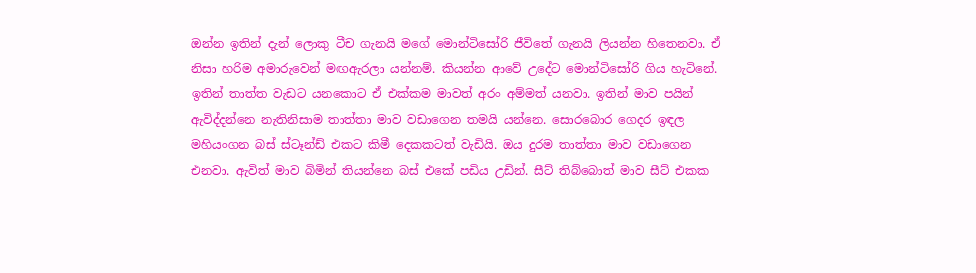ඔන්න ඉතින් දැන් ලොකු ටීච ගැනයි මගේ මොන්ටිසෝරි ජීවිතේ ගැනයි ලියන්න හිතෙනවා. ඒ නිසා හරිම අමාරුවෙන් මඟඇරලා යන්නම්. කියන්න ආවේ උදේට මොන්ටිසෝරි ගිය හැටිනේ. ඉතින් තාත්ත වැඩට යනකොට ඒ එක්කම මාවත් අරං අම්මත් යනවා. ඉතින් මාව පයින් ඇවිද්දන්නෙ නැතිනිසාම තාත්තා මාව වඩාගෙන තමයි යන්නෙ. සොරබොර ගෙදර ඉඳල මහියංගන බස් ස්ටෑන්ඩ් එකට කිමී දෙකකටත් වැඩියි. ඔය දුරම තාත්තා මාව වඩාගෙන එනවා. ඇවිත් මාව බිමින් තියන්නෙ බස් එකේ පඩිය උඩින්. සීට් තිබ්බොත් මාව සීට් එකක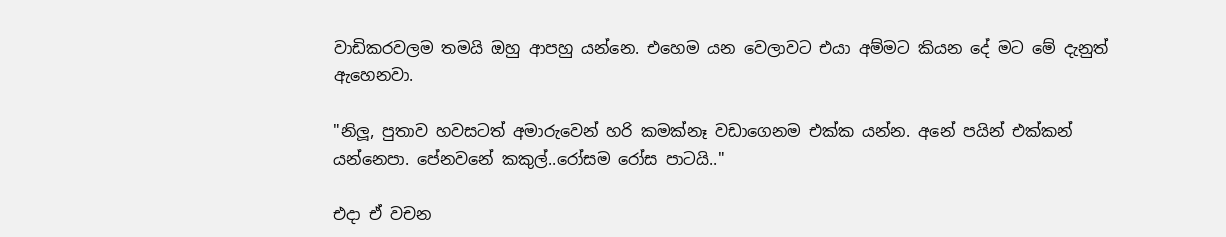වාඩිකරවලම තමයි ඔහු ආපහු යන්නෙ. එහෙම යන වෙලාවට එයා අම්මට කියන දේ මට මේ දැනුත් ඇහෙනවා.

"නිලූ, පුතාව හවසටත් අමාරුවෙන් හරි කමක්නෑ වඩාගෙනම එක්ක යන්න. අනේ පයින් එක්කන් යන්නෙපා. පේනවනේ කකුල්..රෝසම රෝස පාටයි.."

එදා ඒ වචන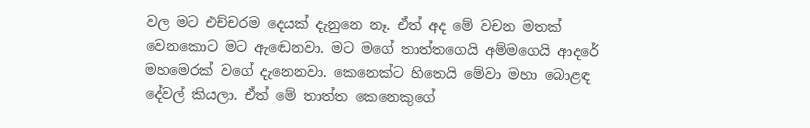වල මට එච්චරම දෙයක් දැනුනෙ නෑ. ඒත් අද මේ වචන මතක් වෙනකොට මට ඇඬෙනවා. මට මගේ තාත්තගෙයි අම්මගෙයි ආදරේ මහමෙරක් වගේ දැනෙනවා. කෙනෙක්ට හිතෙයි මේවා මහා බොළඳ දේවල් කියලා. ඒත් මේ තාත්ත කෙනෙකුගේ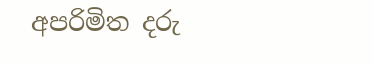අපරිමිත දරු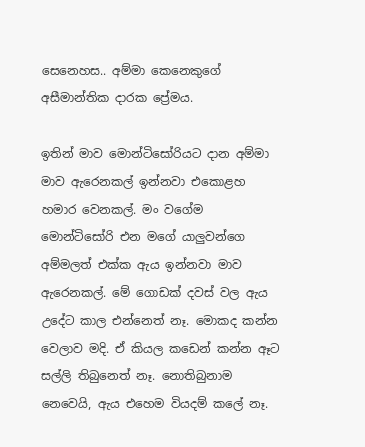සෙනෙහස.. අම්මා කෙනෙකුගේ අසීමාන්තික දාරක ප්‍රේමය.

ඉතින් මාව මොන්ටිසෝරියට දාන අම්මා මාව ඇරෙනකල් ඉන්නවා එකොළහ හමාර වෙනකල්. මං වගේම මොන්ටිසෝරි එන මගේ යාලුවන්ගෙ අම්මලත් එක්ක ඇය ඉන්නවා මාව ඇරෙනකල්. මේ ගොඩක් දවස් වල ඇය උදේට කාල එන්නෙත් නෑ. මොකද කන්න වෙලාව මදි. ඒ කියල කඩෙන් කන්න ඈට සල්ලි තිබුනෙත් නෑ. නොතිබුනාම නෙවෙයි, ඇය එහෙම වියදම් කලේ නෑ.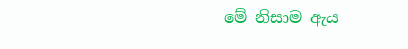මේ නිසාම ඇය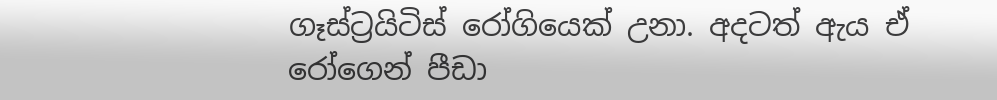ගෑස්ට්‍රයිටිස් රෝගියෙක් උනා. අදටත් ඇය ඒ රෝගෙන් පීඩා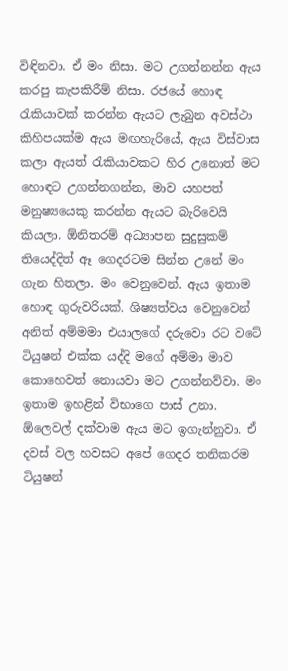විඳිනවා. ඒ මං නිසා. මට උගන්නන්න ඇය කරපු කැපකිරීම් නිසා. රජයේ හොඳ රැකියාවක් කරන්න ඇයට ලැබුන අවස්ථා කිහිපයක්ම ඇය මඟහැරියේ, ඇය විස්වාස කලා ඇයත් රැකියාවකට හිර උනොත් මට හොඳට උගන්නගන්න, මාව යහපත් මනුෂ්‍යයෙකු කරන්න ඇයට බැරිවෙයි කියලා. ඕනිතරම් අධ්‍යාපන සුදුසුකම් තියෙද්දිත් ඈ ගෙදරටම සින්න උනේ මං ගැන හිතලා. මං වෙනුවෙන්. ඇය ඉතාම හොඳ ගුරුවරියක්. ශිෂ්‍යත්වය වෙනුවෙන් අනිත් අම්මමා එයාලගේ දරුවො රට වටේ ටියුෂන් එක්ක යද්දි මගේ අම්මා මාව කොහෙවත් නොයවා මට උගන්නව්වා. මං ඉතාම ඉහළින් විභාගෙ පාස් උනා. ඕලෙවල් දක්වාම ඇය මට ඉගැන්නුවා. ඒ දවස් වල හවසට අපේ ගෙදර තනිකරම ටියුෂන්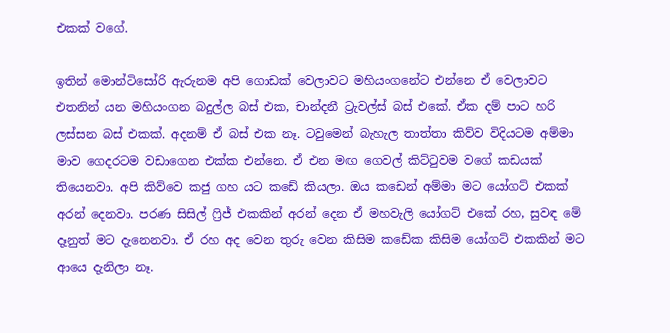එකක් වගේ.

ඉතින් මොන්ටිසෝරි ඇරුනම අපි ගොඩක් වෙලාවට මහියංගනේට එන්නෙ ඒ වෙලාවට එතනින් යන මහියංගන බදුල්ල බස් එක, චාන්දනී ට්‍රැවල්ස් බස් එකේ. ඒක දම් පාට හරි ලස්සන බස් එකක්. අදනම් ඒ බස් එක නෑ. ටවුමෙන් බැහැල තාත්තා කිව්ව විදියටම අම්මා මාව ගෙදරටම වඩාගෙන එක්ක එන්නෙ. ඒ එන මඟ ගෙවල් කිට්ටුවම වගේ කඩයක් තියෙනවා. අපි කිව්වෙ කජු ගහ යට කඩේ කියලා. ඔය කඩෙන් අම්මා මට යෝගට් එකක් අරන් දෙනවා. පරණ සිසිල් ෆ්‍රිජ් එකකින් අරන් දෙන ඒ මහවැලි යෝගට් එකේ රහ, සුවඳ මේ දෑනුත් මට දැනෙනවා. ඒ රහ අද වෙන තුරු වෙන කිසිම කඩේක කිසිම යෝගට් එකකින් මට ආයෙ දැනිලා නෑ.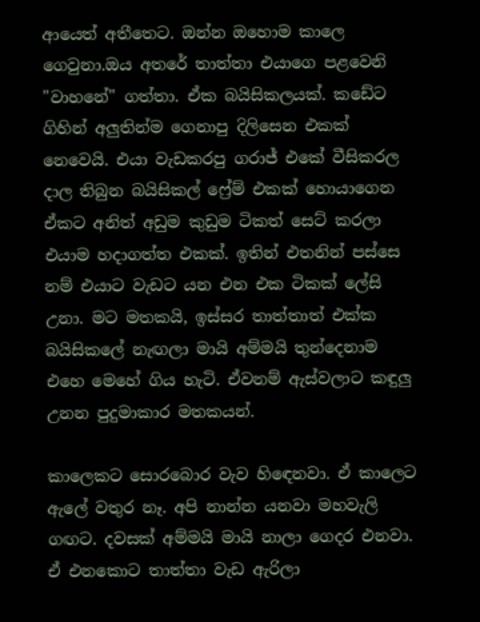ආයෙත් අතීතෙට. ඔන්න ඔහොම කාලෙ ගෙවුනා.ඔය අතරේ තාත්තා එයාගෙ පළවෙනි "වාහනේ" ගත්තා. ඒක බයිසිකලයක්. කඩේට ගිහින් අලුතින්ම ගෙනාපු දිලිසෙන එකක් නෙවෙයි. එයා වැඩකරපු ගරාජ් එකේ වීසිකරල දාල තිබුන බයිසිකල් ෆ්‍රේම් එකක් හොයාගෙන ඒකට අනිත් අඩුම කුඩුම ටිකත් සෙට් කරලා එයාම හදාගත්ත එකක්. ඉතින් එතනින් පස්සෙ නම් එයාට වැඩට යන එන එක ටිකක් ලේසි උනා. මට මතකයි, ඉස්සර තාත්තාත් එක්ක බයිසිකලේ නැඟලා මායි අම්මයි තුන්දෙනාම එහෙ මෙහේ ගිය හැටි. ඒවනම් ඇස්වලාට කඳුලු උනන පුදුමාකාර මතකයන්.

කාලෙකට සොරබොර වැව හිඳෙනවා. ඒ කාලෙට ඇලේ වතුර නෑ. අපි නාන්න යනවා මහවැලි ගඟට. දවසක් අම්මයි මායි නාලා ගෙදර එනවා. ඒ එනකොට තාත්තා වැඩ ඇරිලා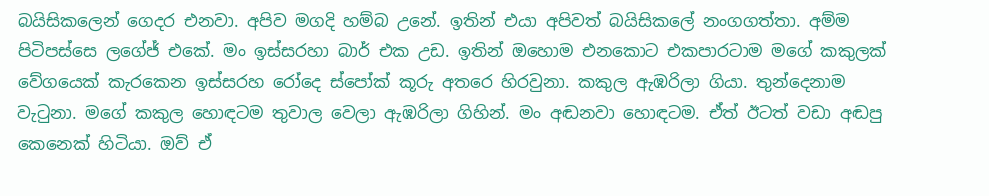බයිසිකලෙන් ගෙදර එනවා. අපිව මගදි හම්බ උනේ. ඉතින් එයා අපිවත් බයිසිකලේ නංගගත්තා. අම්ම පිටිපස්සෙ ලගේජ් එකේ. මං ඉස්සරහා බාර් එක උඩ. ඉතින් ඔහොම එනකොට එකපාරටාම මගේ කකුලක් වේගයෙක් කැරකෙන ඉස්සරහ රෝදෙ ස්පෝක් කූරු අතරෙ හිරවුනා. කකුල ඇඹරිලා ගියා. තුන්දෙනාම වැටුනා. මගේ කකුල හොඳටම තුවාල වෙලා ඇඹරිලා ගිහින්. මං අඬනවා හොඳටම. ඒත් ඊටත් වඩා අඬපු කෙනෙක් හිටියා. ඔව් ඒ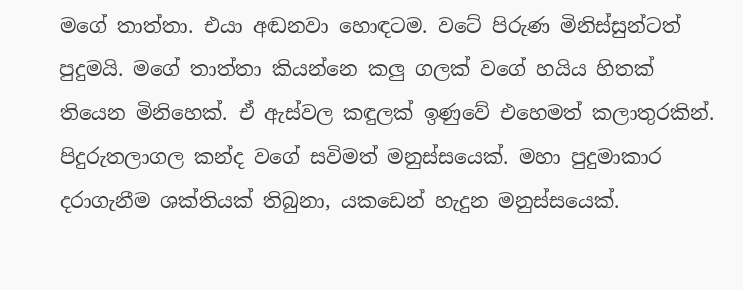මගේ තාත්තා. එයා අඬනවා හොඳටම. වටේ පිරුණ මිනිස්සුන්ටත් පුදුමයි. මගේ තාත්තා කියන්නෙ කලු ගලක් වගේ හයිය හිතක් තියෙන මිනිහෙක්. ඒ ඇස්වල කඳුලක් ඉණුවේ එහෙමත් කලාතුරකින්. පිදුරුතලාගල කන්ද වගේ සවිමත් මනුස්සයෙක්. මහා පුදුමාකාර දරාගැනීම ශක්තියක් තිබුනා, යකඩෙන් හැදුන මනුස්සයෙක්.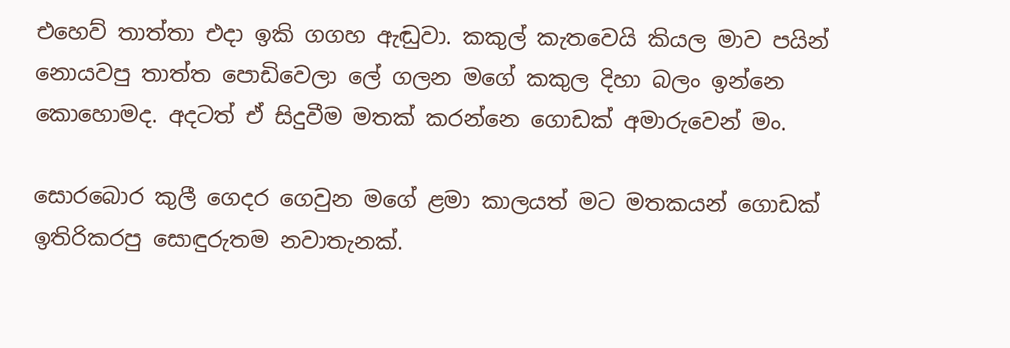එහෙව් තාත්තා එදා ඉකි ගගහ ඇඬුවා. කකුල් කැතවෙයි කියල මාව පයින් නොයවපු තාත්ත පොඩිවෙලා ලේ ගලන මගේ කකුල දිහා බලං ඉන්නෙ කොහොමද. අදටත් ඒ සිදුවීම මතක් කරන්නෙ ගොඩක් අමාරුවෙන් මං.

සොරබොර කුලී ගෙදර ගෙවුන මගේ ළමා කාලයත් මට මතකයන් ගොඩක් ඉතිරිකරපු සොඳුරුතම නවාතැනක්.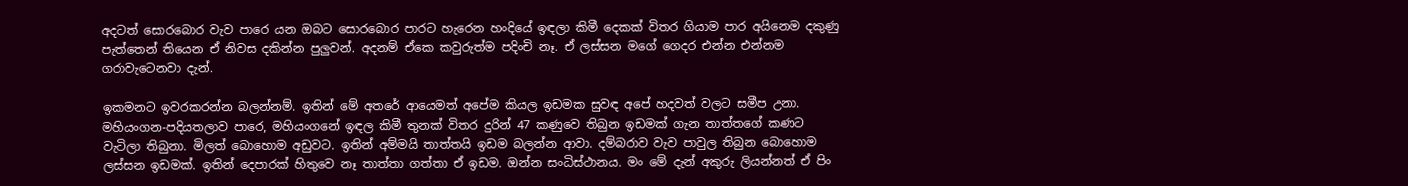අදටත් සොරබොර වැව පාරෙ යන ඔබට සොරබොර පාරට හැරෙන හංදියේ ඉඳලා කිමී දෙකක් විතර ගියාම පාර අයිනෙම දකුණු පැත්තෙන් තියෙන ඒ නිවස දකින්න පුලුවන්. අදනම් ඒකෙ කවුරුත්ම පදිංචි නෑ. ඒ ලස්සන මගේ ගෙදර එන්න එන්නම ගරාවැටෙනවා දැන්.

ඉකමනට ඉවරකරන්න බලන්නම්. ඉතින් මේ අතරේ ආයෙමත් අපේම කියල ඉඩමක සුවඳ අපේ හදවත් වලට සමීප උනා. මහියංගන-පදියතලාව පාරෙ, මහියංගනේ ඉඳල කිමී තුනක් විතර දුරින් 47 කණුවෙ තිබුන ඉඩමක් ගැන තාත්තගේ කණට වැටිලා තිබුනා. මිලත් බොහොම අඩුවට. ඉතින් අම්මයි තාත්තයි ඉඩම බලන්න ආවා. දම්බරාව වැව පාවුල තිබුන බොහොම ලස්සන ඉඩමක්. ඉතින් දෙපාරක් හිතුවෙ නෑ තාත්තා ගත්තා ඒ ඉඩම. ඔන්න සංධිස්ථානය. මං මේ දැන් අකුරු ලියන්නත් ඒ පිං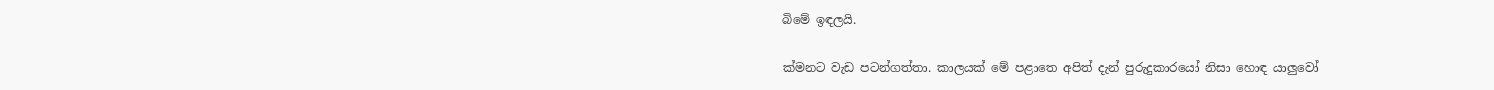බිමේ ඉඳලයි.

ක්මනට වැඩ පටන්ගත්තා. කාලයක් මේ පළාතෙ අපිත් දැන් පුරුදුකාරයෝ නිසා හොඳ යාලුවෝ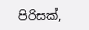පිරිසක්,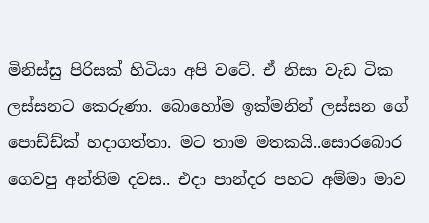මිනිස්සු පිරිසක් හිටියා අපි වටේ. ඒ නිසා වැඩ ටික ලස්සනට කෙරුණා. බොහෝම ඉක්මනින් ලස්සන ගේ පොඩ්ඩ්ක් හදාගත්තා. මට තාම මතකයි..සොරබොර ගෙවපු අන්තිම දවස.. එදා පාන්දර පහට අම්මා මාව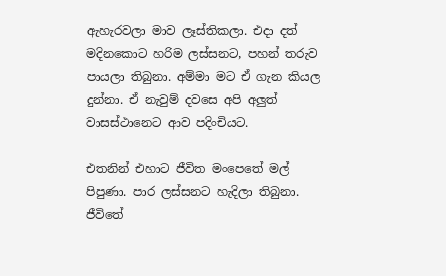ඇහැරවලා මාව ලෑස්තිකලා. එදා දත් මදිනකොට හරිම ලස්සනට, පහන් තරුව පායලා තිබුනා. අම්මා මට ඒ ගැන කියල දුන්නා. ඒ නැවුම් දවසෙ අපි අලුත් වාසස්ථානෙට ආව පදිංචියට.

එතනින් එහාට ජීවිත මංපෙතේ මල් පිපුණා. පාර ලස්සනට හැදිලා තිබුනා. ජීවිතේ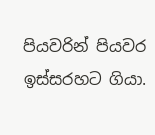පියවරින් පියවර ඉස්සරහට ගියා.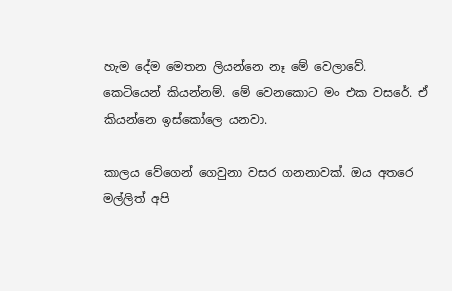හැම දේම මෙතන ලියන්නෙ නෑ මේ වෙලාවේ. කෙටියෙන් කියන්නම්. මේ වෙනකොට මං එක වසරේ. ඒ කියන්නෙ ඉස්කෝලෙ යනවා.

කාලය වේගෙන් ගෙවුනා වසර ගනනාවක්. ඔය අතරෙ මල්ලිත් අපි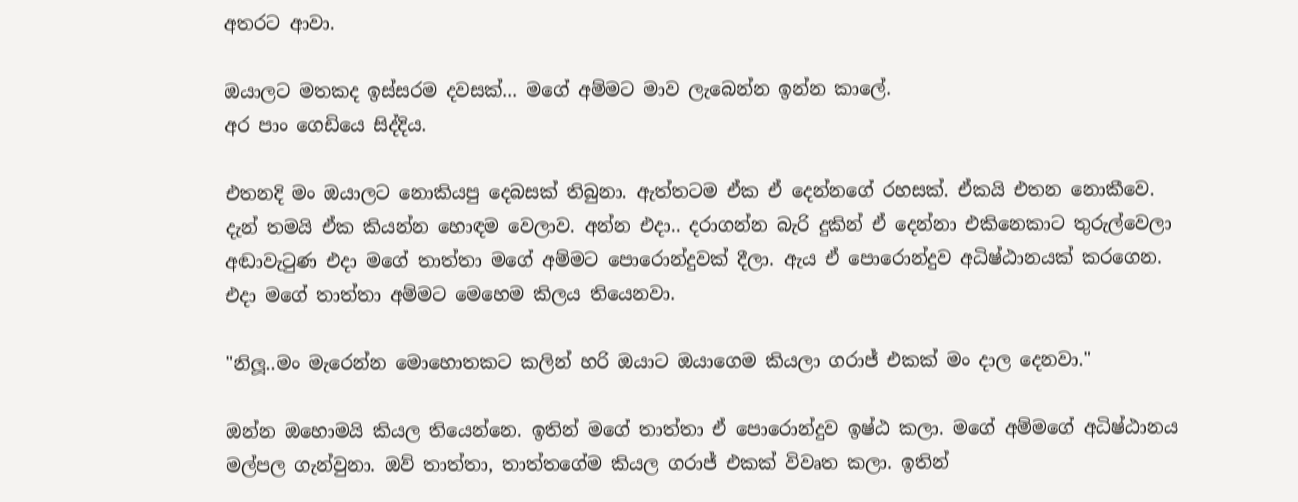අතරට ආවා.

ඔයාලට මතකද ඉස්සරම දවසක්... මගේ අම්මට මාව ලැබෙන්න ඉන්න කාලේ.
අර පාං ගෙඩියෙ සිද්දිය.

එතනදි මං ඔයාලට නොකියපු දෙබසක් තිබුනා. ඇත්තටම ඒක ඒ දෙන්නගේ රහසක්. ඒකයි එතන නොකීවෙ. දැන් තමයි ඒක කියන්න හොඳම වෙලාව. අන්න එදා.. දරාගන්න බැරි දුකින් ඒ දෙන්නා එකිනෙකාට තුරුල්වෙලා අඬාවැටුණ එදා මගේ තාත්තා මගේ අම්මට පොරොන්දුවක් දීලා. ඇය ඒ පොරොන්දුව අධිෂ්ඨානයක් කරගෙන. එදා මගේ තාත්තා අම්මට මෙහෙම කිලය තියෙනවා.

"නිලූ..මං මැරෙන්න මොහොතකට කලින් හරි ඔයාට ඔයාගෙම කියලා ගරාජ් එකක් මං දාල දෙනවා."

ඔන්න ඔහොමයි කියල තියෙන්නෙ. ඉතින් මගේ තාත්තා ඒ පොරොන්දුව ඉෂ්ඨ කලා. මගේ අම්මගේ අධිෂ්ඨානය මල්පල ගැන්වුනා. ඔව් තාත්තා, තාත්තගේම කියල ගරාජ් එකක් විවෘත කලා. ඉතින්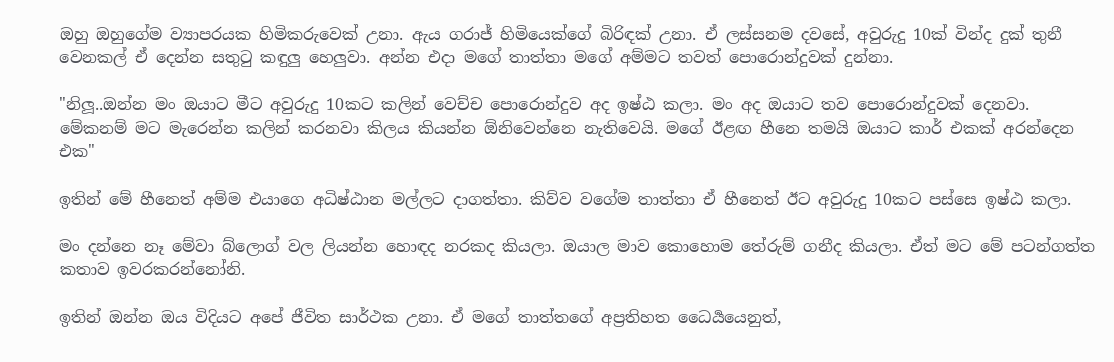ඔහු ඔහුගේම ව්‍යාපරයක හිමිකරුවෙක් උනා. ඇය ගරාජ් හිමියෙක්ගේ බිරිඳක් උනා. ඒ ලස්සනම දවසේ, අවුරුදු 10ක් වින්ද දුක් තුනී වෙනකල් ඒ දෙන්න සතුටු කඳුලු හෙලුවා. අන්න එදා මගේ තාත්තා මගේ අම්මට තවත් පොරොන්දුවක් දුන්නා.

"නිලූ..ඔන්න මං ඔයාට මීට අවුරුදු 10කට කලින් වෙච්ච පොරොන්දුව අද ඉෂ්ඨ කලා. මං අද ඔයාට තව පොරොන්දුවක් දෙනවා. මේකනම් මට මැරෙන්න කලින් කරනවා කිලය කියන්න ඕනිවෙන්නෙ නැතිවෙයි. මගේ ඊළඟ හීනෙ තමයි ඔයාට කාර් එකක් අරන්දෙන එක"

ඉතින් මේ හීනෙත් අම්ම එයාගෙ අධිෂ්ඨාන මල්ලට දාගත්තා. කිව්ව වගේම තාත්තා ඒ හීනෙත් ඊට අවුරුදු 10කට පස්සෙ ඉෂ්ඨ කලා.

මං දන්නෙ නෑ මේවා බ්ලොග් වල ලියන්න හොඳද නරකද කියලා. ඔයාල මාව කොහොම තේරුම් ගනීද කියලා. ඒත් මට මේ පටන්ගත්ත කතාව ඉවරකරන්නෝනි.

ඉතින් ඔන්න ඔය විදියට අපේ ජීවිත සාර්ථක උනා. ඒ මගේ තාත්තගේ අප්‍රතිහත ධෛර්‍යයෙනුත්,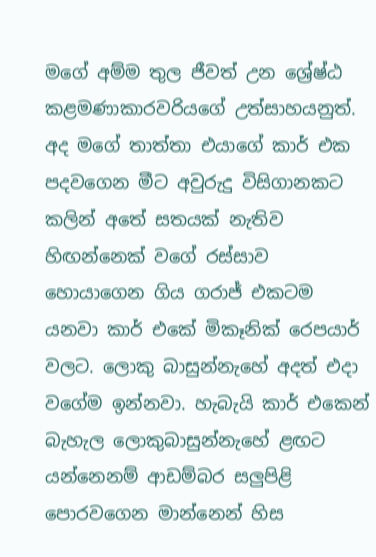මගේ අම්ම තුල ජීවත් උන ශ්‍රේෂ්ඨ කළමණාකාරවරියගේ උත්සාහයනුත්. අද මගේ තාත්තා එයාගේ කාර් එක පදවගෙන මීට අවුරුදු විසිගානකට කලින් අතේ සතයක් නැතිව හිඟන්නෙක් වගේ රස්සාව හොයාගෙන ගිය ගරාජ් එකටම යනවා කාර් එකේ මිකෑනික් රෙපයාර් වලට. ලොකු බාසුන්නැහේ අදත් එදා වගේම ඉන්නවා. හැබැයි කාර් එකෙන් බැහැල ලොකුබාසුන්නැහේ ළඟට යන්නෙනම් ආඩම්බර සලුපිළි පොරවගෙන මාන්නෙන් හිස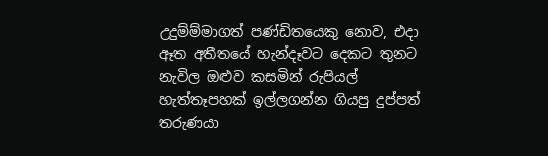උදුම්ම්මාගත් පණ්ඩිතයෙකු නොව, එදා ඈත අතීතයේ හැන්දෑවට දෙකට තුනට නැවිල ඔළුව කසමින් රුපියල් හැත්තෑපහක් ඉල්ලගන්න ගියපු දුප්පත් තරුණයා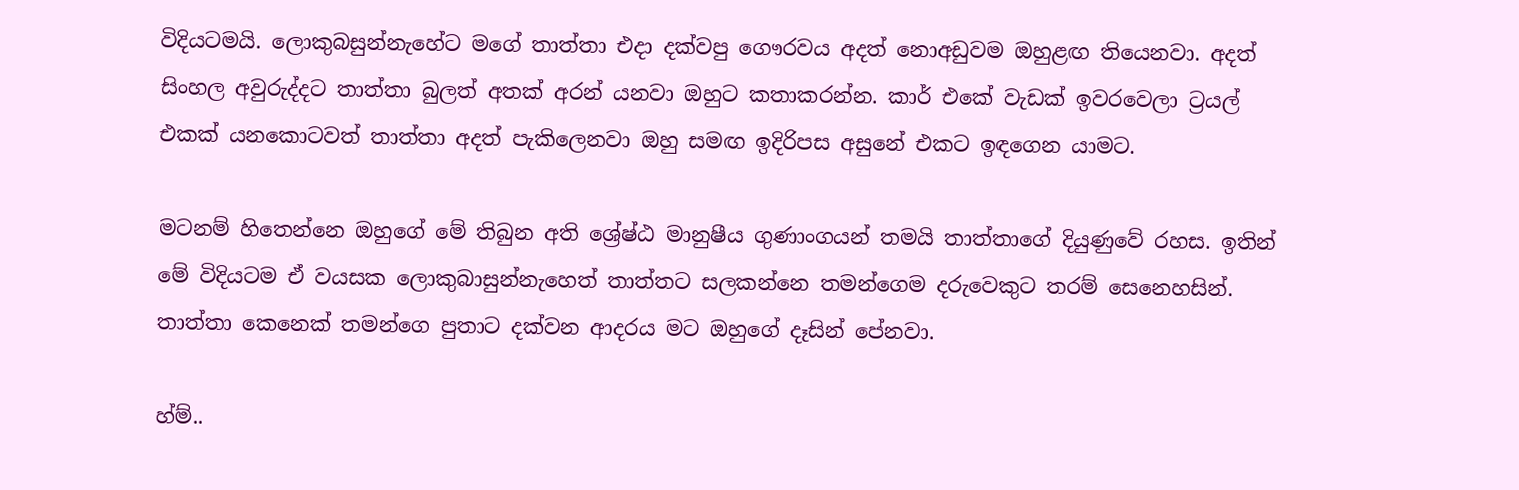විදියටමයි. ලොකුබසුන්නැහේට මගේ තාත්තා එදා දක්වපු ගෞරවය අදත් නොඅඩුවම ඔහුළඟ තියෙනවා. අදත් සිංහල අවුරුද්දට තාත්තා බුලත් අතක් අරන් යනවා ඔහුට කතාකරන්න. කාර් එකේ වැඩක් ඉවරවෙලා ට්‍රයල් එකක් යනකොටවත් තාත්තා අදත් පැකිලෙනවා ඔහු සමඟ ඉදිරිපස අසුනේ එකට ඉඳගෙන යාමට.

මටනම් හිතෙන්නෙ ඔහුගේ මේ තිබුන අති ශ්‍රේෂ්ඨ මානුෂීය ගුණාංගයන් තමයි තාත්තාගේ දියුණුවේ රහස. ඉතින් මේ විදියටම ඒ වයසක ලොකුබාසුන්නැහෙත් තාත්තට සලකන්නෙ තමන්ගෙම දරුවෙකුට තරම් සෙනෙහසින්. තාත්තා කෙනෙක් තමන්ගෙ පුතාට දක්වන ආදරය මට ඔහුගේ දෑසින් පේනවා.

හ්ම්..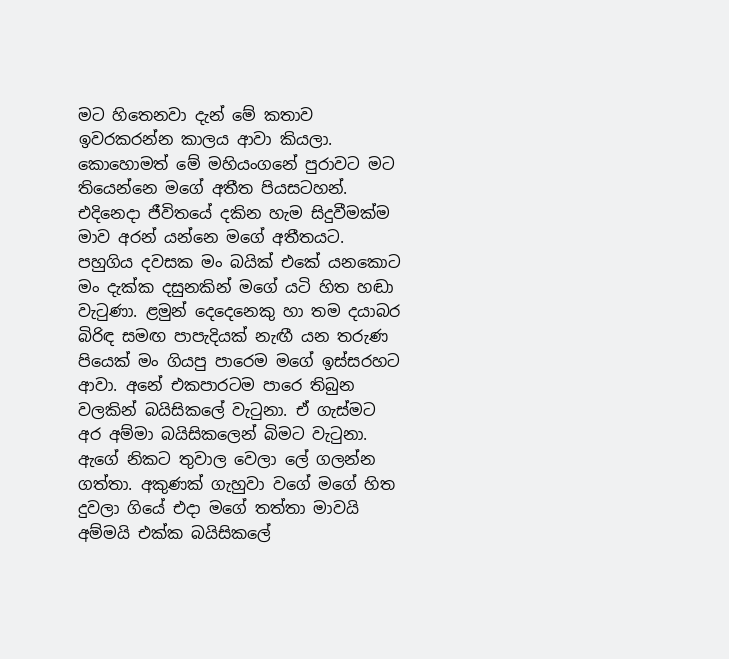මට හිතෙනවා දැන් මේ කතාව ඉවරකරන්න කාලය ආවා කියලා. කොහොමත් මේ මහියංගනේ පුරාවට මට තියෙන්නෙ මගේ අතීත පියසටහන්. එදිනෙදා ජීවිතයේ දකින හැම සිදුවීමක්ම මාව අරන් යන්නෙ මගේ අතීතයට. පහුගිය දවසක මං බයික් එකේ යනකොට මං දැක්ක දසුනකින් මගේ යටි හිත හඬා වැටුණා. ළමුන් දෙදෙනෙකු හා තම දයාබර බිරිඳ සමඟ පාපැදියක් නැඟී යන තරුණ පියෙක් මං ගියපු පාරෙම මගේ ඉස්සරහට ආවා. අනේ එකපාරටම පාරෙ තිබුන වලකින් බයිසිකලේ වැටුනා. ඒ ගැස්මට අර අම්මා බයිසිකලෙන් බිමට වැටුනා. ඇගේ නිකට තුවාල වෙලා ලේ ගලන්න ගත්තා. අකුණක් ගැහුවා වගේ මගේ හිත දුවලා ගියේ එදා මගේ තත්තා මාවයි අම්මයි එක්ක බයිසිකලේ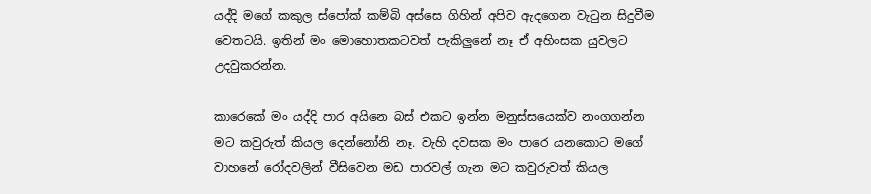යද්දි මගේ කකුල ස්පෝක් කම්බි අස්සෙ ගිහින් අපිව ඇදගෙන වැටුන සිදුවීම වෙතටයි. ඉතින් මං මොහොතකටවත් පැකිලුනේ නෑ ඒ අහිංසක යුවලට උදවුකරන්න.

කාරෙකේ මං යද්දි පාර අයිනෙ බස් එකට ඉන්න මනුස්සයෙක්ව නංගගන්න මට කවුරුත් කියල දෙන්නෝනි නෑ. වැහි දවසක මං පාරෙ යනකොට මගේ වාහනේ රෝදවලින් වීසිවෙන මඩ පාරවල් ගැන මට කවුරුවත් කියල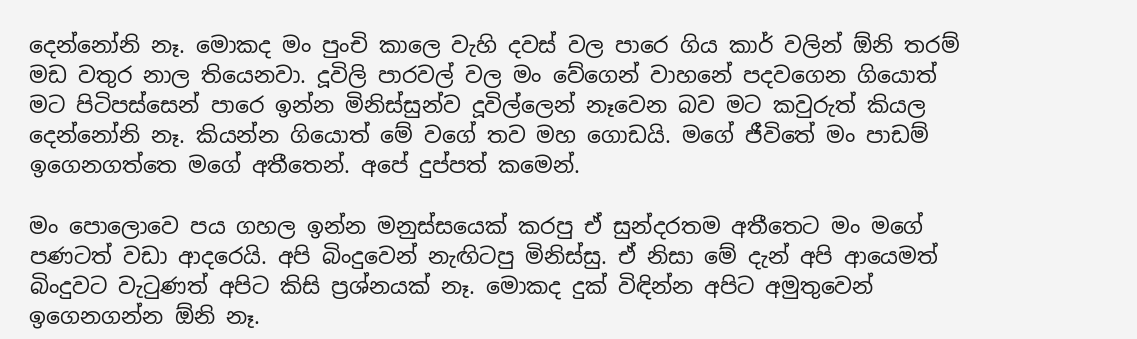දෙන්නෝනි නෑ. මොකද මං පුංචි කාලෙ වැහි දවස් වල පාරෙ ගිය කාර් වලින් ඕනි තරම් මඩ වතුර නාල තියෙනවා. දූවිලි පාරවල් වල මං වේගෙන් වාහනේ පදවගෙන ගියොත් මට පිටිපස්සෙන් පාරෙ ඉන්න මිනිස්සුන්ව දූවිල්ලෙන් නෑවෙන බව මට කවුරුත් කියල දෙන්නෝනි නෑ. කියන්න ගියොත් මේ වගේ තව මහ ගොඩයි. මගේ ජීවිතේ මං පාඩම් ඉගෙනගත්තෙ මගේ අතීතෙන්. අපේ දුප්පත් කමෙන්.

මං පොලොවෙ පය ගහල ඉන්න මනුස්සයෙක් කරපු ඒ සුන්දරතම අතීතෙට මං මගේ පණටත් වඩා ආදරෙයි. අපි බිංදුවෙන් නැඟිටපු මිනිස්සු. ඒ නිසා මේ දැන් අපි ආයෙමත් බිංදුවට වැටුණත් අපිට කිසි ප්‍රශ්නයක් නෑ. මොකද දුක් විඳින්න අපිට අමුතුවෙන් ඉගෙනගන්න ඕනි නෑ.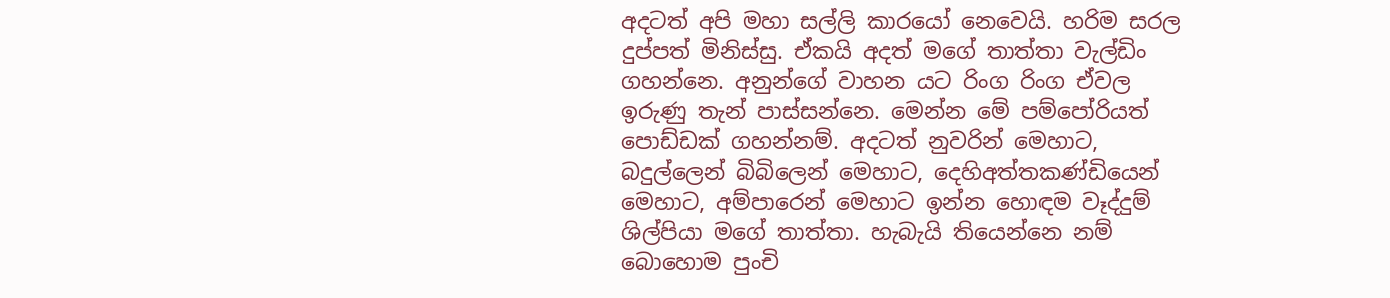අදටත් අපි මහා සල්ලි කාරයෝ නෙවෙයි. හරිම සරල දුප්පත් මිනිස්සු. ඒකයි අදත් මගේ තාත්තා වැල්ඩිං ගහන්නෙ. අනුන්ගේ වාහන යට රිංග රිංග ඒවල ඉරුණු තැන් පාස්සන්නෙ. මෙන්න මේ පම්පෝරියත් පොඩ්ඩක් ගහන්නම්. අදටත් නුවරින් මෙහාට, බදුල්ලෙන් බිබිලෙන් මෙහාට, දෙහිඅත්තකණ්ඩියෙන් මෙහාට, අම්පාරෙන් මෙහාට ඉන්න හොඳම වෑද්දුම් ශිල්පියා මගේ තාත්තා. හැබැයි තියෙන්නෙ නම් බොහොම පුංචි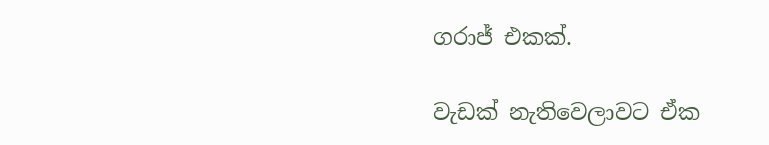ගරාජ් එකක්.

වැඩක් නැතිවෙලාවට ඒක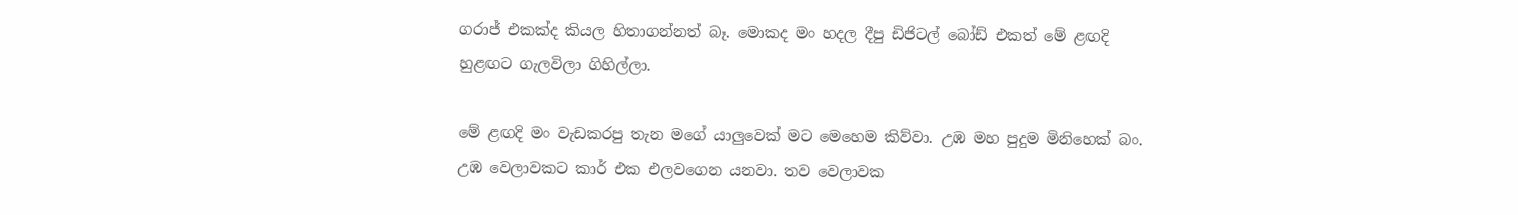ගරාජ් එකක්ද කියල හිතාගන්නත් බෑ. මොකද මං හදල දීපු ඩිජිටල් බෝඩ් එකත් මේ ළඟදි හුළඟට ගැලවිලා ගිහිල්ලා.

මේ ළඟදි මං වැඩකරපු තැන මගේ යාලුවෙක් මට මෙහෙම කිව්වා. උඹ මහ පුදුම මිනිහෙක් බං. උඹ වෙලාවකට කාර් එක එලවගෙන යනවා. තව වෙලාවක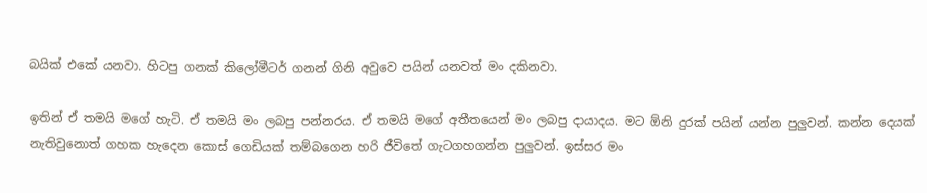බයික් එකේ යනවා. හිටපු ගනක් කිලෝමීටර් ගනන් ගිනි අවුවෙ පයින් යනවත් මං දකිනවා.

ඉතින් ඒ තමයි මගේ හැටි. ඒ තමයි මං ලබපු පන්නරය. ඒ තමයි මගේ අතීතයෙන් මං ලබපු දායාදය. මට ඕනි දුරක් පයින් යන්න පුලුවන්. කන්න දෙයක් නැතිවුනොත් ගහක හැදෙන කොස් ගෙඩියක් තම්බගෙන හරි ජීවිතේ ගැටගහගන්න පුලුවන්. ඉස්සර මං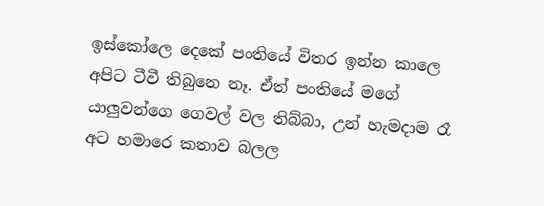ඉස්කෝලෙ දෙකේ පංතියේ විතර ඉන්න කාලෙ අපිට ටීවී තිබුනෙ නෑ. ඒත් පංතියේ මගේ යාලුවන්ගෙ ගෙවල් වල තිබ්බා, උන් හැමදාම රෑ අට හමාරෙ කතාව බලල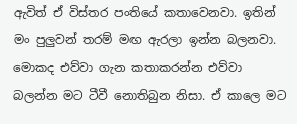ඇවිත් ඒ විස්තර පංතියේ කතාවෙනවා. ඉතින් මං පුලුවන් තරම් මඟ ඇරලා ඉන්න බලනවා. මොකද එව්වා ගැන කතාකරන්න එව්වා බලන්න මට ටීවී නොතිබුන නිසා. ඒ කාලෙ මට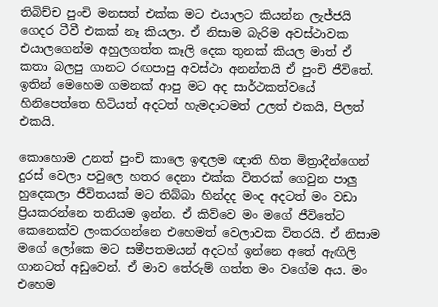තිබිච්ච පුංචි මනසත් එක්ක මට එයාලට කියන්න ලැජ්ජයි ගෙදර ටීවී එකක් නෑ කියලා. ඒ නිසාම බැරිම අවස්ථාවක එයාලගෙන්ම අහුලගත්ත කෑලි දෙක තුනක් කියල මාත් ඒ කතා බලපු ගානට රඟපාපු අවස්ථා අනන්තයි ඒ පුංචි ජීවිතේ. ඉතින් මෙහෙම ගමනක් ආපු මට අද සාර්ථකත්වයේ හිනිපෙත්තෙ හිටියත් අදටත් හැමදාටමත් උලත් එකයි, පිලත් එකයි.

කොහොම උනත් පුංචි කාලෙ ඉඳලම ඥාති හිත මිත්‍රාදීන්ගෙන් දුරස් වෙලා පවුලෙ හතර දෙනා එක්ක විතරක් ගෙවුන පාලු හුදෙකලා ජීවිතයක් මට තිබ්බා හින්දද මංද අදටත් මං වඩා ප්‍රියකරන්නෙ තනියම ඉන්න. ඒ කිව්වෙ මං මගේ ජීවිතේට කෙනෙක්ව ලංකරගන්නෙ එහෙමත් වෙලාවක විතරයි. ඒ නිසාම මගේ ලෝකෙ මට සමීපතමයන් අදටහ් ඉන්නෙ අතේ ඇඟිලි ගානටත් අඩුවෙන්. ඒ මාව තේරුම් ගත්ත මං වගේම අය. මං එහෙම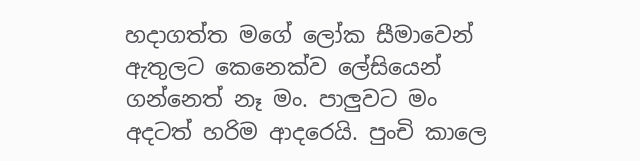හදාගත්ත මගේ ලෝක සීමාවෙන් ඇතුලට කෙනෙක්ව ලේසියෙන් ගන්නෙත් නෑ මං. පාලුවට මං අදටත් හරිම ආදරෙයි. පුංචි කාලෙ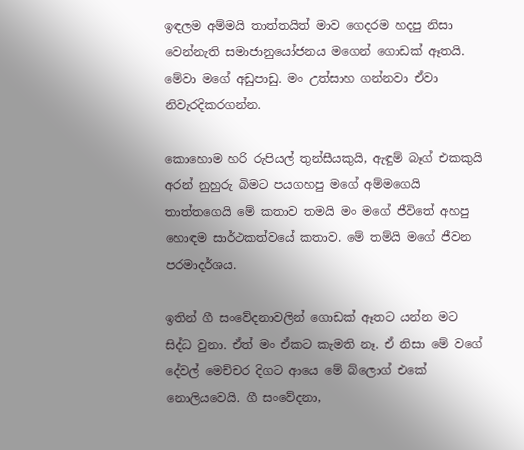ඉඳලම අම්මයි තාත්තයිත් මාව ගෙදරම හදපු නිසා වෙන්නැති සමාජානුයෝජනය මගෙන් ගොඩක් ඈතයි. මේවා මගේ අඩුපාඩු. මං උත්සාහ ගන්නවා ඒවා නිවැරදිකරගන්න.

කොහොම හරි රුපියල් තුන්සීයකුයි, ඇඳුම් බෑග් එකකුයි අරන් නුහුරු බිමට පයගහපු මගේ අම්මගෙයි තාත්තගෙයි මේ කතාව තමයි මං මගේ ජීවිතේ අහපු හොඳම සාර්ථකත්වයේ කතාව. මේ තම්යි මගේ ජීවන පරමාදර්ශය.

ඉතින් ගී සංවේදනාවලින් ගොඩක් ඈතට යන්න මට සිද්ධ වුනා. ඒත් මං ඒකට කැමති නෑ. ඒ නිසා මේ වගේ දේවල් මෙච්චර දිගට ආයෙ මේ බ්ලොග් එකේ නොලියවෙයි. ගී සංවේදනා,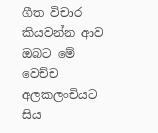ගීත විචාර කියවන්න ආව ඔබට මේ වෙච්ච අලකලංචියට සිය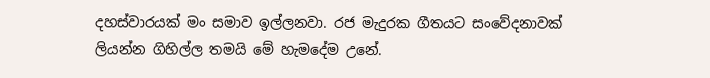දහස්වාරයක් මං සමාව ඉල්ලනවා. රජ මැදුරක ගීතයට සංවේදනාවක් ලියන්න ගිහිල්ල තමයි මේ හැමදේම උනේ.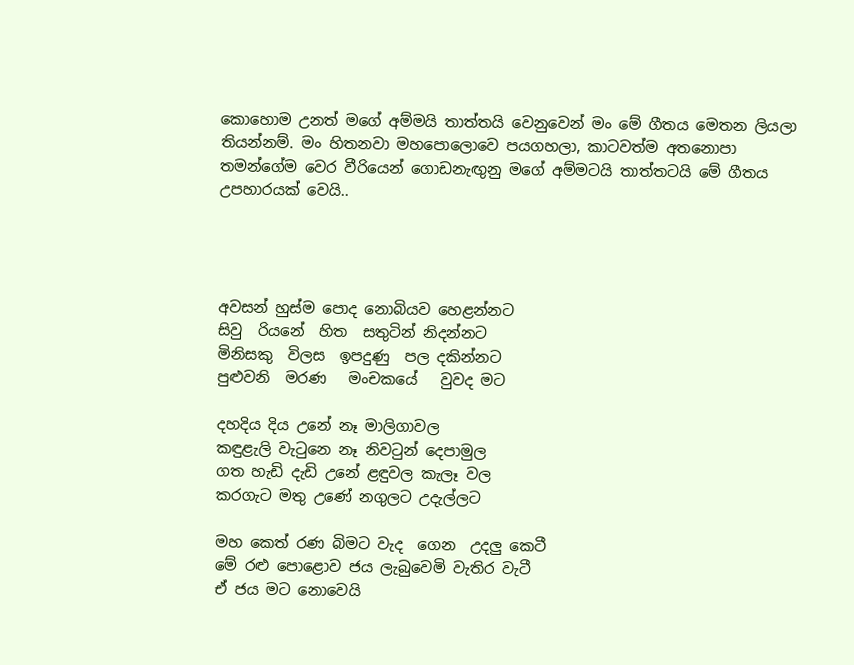කොහොම උනත් මගේ අම්මයි තාත්තයි වෙනුවෙන් මං මේ ගීතය මෙතන ලියලා තියන්නම්. මං හිතනවා මහපොලොවෙ පයගහලා, කාටවත්ම අතනොපා තමන්ගේම වෙර වීරියෙන් ගොඩනැඟුනු මගේ අම්මටයි තාත්තටයි මේ ගීතය උපහාරයක් වෙයි..




අවසන් හුස්ම පොද නොබියව හෙළන්නට
සිවු  රියනේ  හිත  සතුටින් නිදන්නට
මිනිසකු  විලස  ඉපදුණු  පල දකින්නට
පුළුවනි  මරණ   මංචකයේ   වුවද මට

දහදිය දිය උනේ නෑ මාලිගාවල
කඳුළැලි වැටුනෙ නෑ නිවටුන් දෙපාමුල
ගත හැඩි දැඩි උනේ ළඳුවල කැලෑ වල
කරගැට මතු උණේ නගුලට උදැල්ලට

මහ කෙත් රණ බිමට වැද  ගෙන  උදලු කෙටී
මේ රළු පොළොව ජය ලැබුවෙමි වැතිර වැටී
ඒ ජය මට නොවෙයි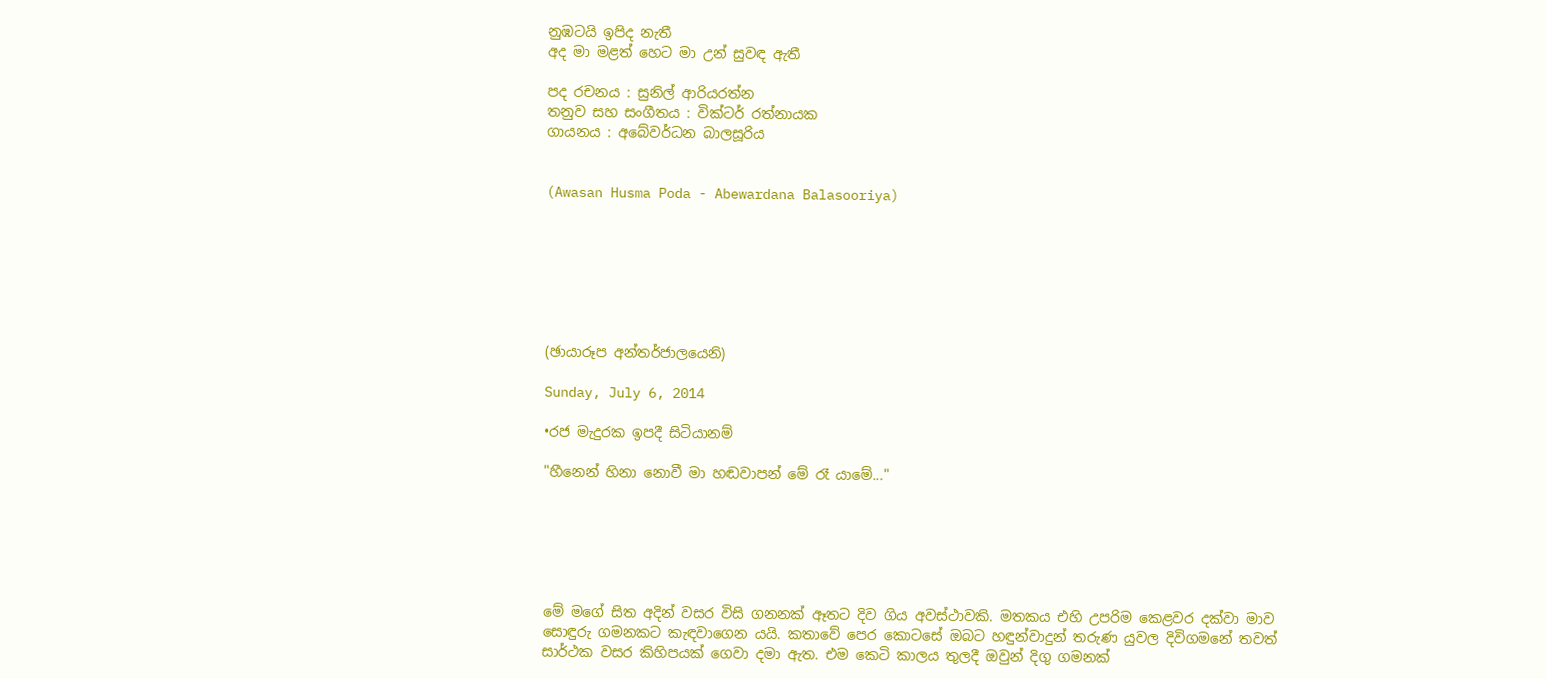නුඹටයි ඉපිද නැතී
අද මා මළත් හෙට මා උන් සුවඳ ඇතී

පද රචනය : සුනිල් ආරියරත්න
තනුව සහ සංගීතය : වික්ටර් රත්නායක
ගායනය : අබේවර්ධන බාලසූරිය


(Awasan Husma Poda - Abewardana Balasooriya)







(ඡායාරූප අන්තර්ජාලයෙනි)

Sunday, July 6, 2014

•රජ මැදුරක ඉපදී සිටියානම්

"හීනෙන් හිනා නොවී මා හඬවාපන් මේ රෑ යාමේ..."






මේ මගේ සිත අදින් වසර විසි ගනනක් ඈතට දිව ගිය අවස්ථාවකි. මතකය එහි උපරිම කෙළවර දක්වා මාව සොඳුරු ගමනකට කැඳවාගෙන යයි. කතාවේ පෙර කොටසේ ඔබට හඳුන්වාදුන් තරුණ යුවල දිවිගමනේ තවත් සාර්ථක වසර කිහිපයක් ගෙවා දමා ඇත. එම කෙටි කාලය තුලදී ඔවුන් දිගු ගමනක්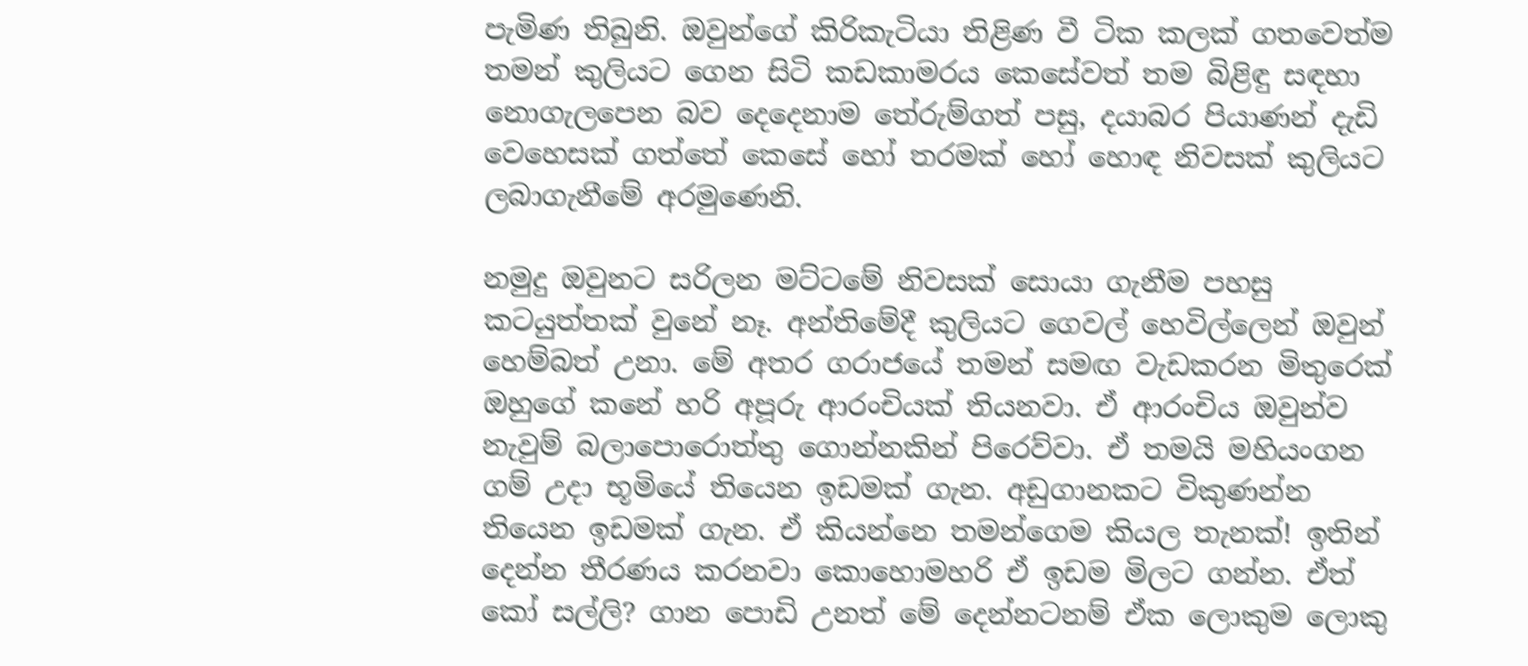පැමිණ තිබුනි. ඔවුන්ගේ කිරිකැටියා තිළිණ වී ටික කලක් ගතවෙත්ම තමන් කුලියට ගෙන සිටි කඩකාමරය කෙසේවත් තම බිළිඳු සඳහා නොගැලපෙන බව දෙදෙනාම තේරුම්ගත් පසු, දයාබර පියාණන් දැඩි වෙහෙසක් ගත්තේ කෙසේ හෝ තරමක් හෝ හොඳ නිවසක් කුලියට ලබාගැනීමේ අරමුණෙනි.

නමුදු ඔවුනට සරිලන මට්ටමේ නිවසක් සොයා ගැනීම පහසු කටයුත්තක් වුනේ නෑ. අන්තිමේදී කුලියට ගෙවල් හෙවිල්ලෙන් ඔවුන් හෙම්බත් උනා. මේ අතර ගරාජයේ තමන් සමඟ වැඩකරන මිතුරෙක් ඔහුගේ කනේ හරි අපූරු ආරංචියක් තියනවා. ඒ ආරංචිය ඔවුන්ව නැවුම් බලාපොරොත්තු ගොන්නකින් පිරෙව්වා. ඒ තමයි මහියංගන ගම් උදා භූමියේ තියෙන ඉඩමක් ගැන. අඩුගානකට විකුණන්න තියෙන ඉඩමක් ගැන. ඒ කියන්නෙ තමන්ගෙම කියල තැනක්! ඉතින් දෙන්න තීරණය කරනවා කොහොමහරි ඒ ඉඩම මිලට ගන්න. ඒත් කෝ සල්ලි? ගාන පොඩි උනත් මේ දෙන්නටනම් ඒක ලොකුම ලොකු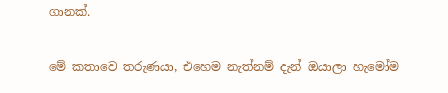ගානක්.

මේ කතාවෙ තරුණයා, එහෙම නැත්නම් දැන් ඔයාලා හැමෝම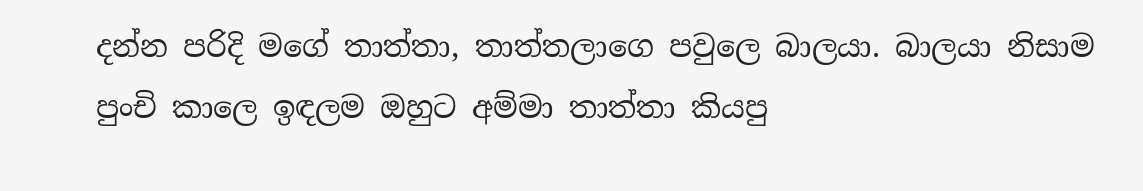දන්න පරිදි මගේ තාත්තා, තාත්තලාගෙ පවුලෙ බාලයා. බාලයා නිසාම පුංචි කාලෙ ඉඳලම ඔහුට අම්මා තාත්තා කියපු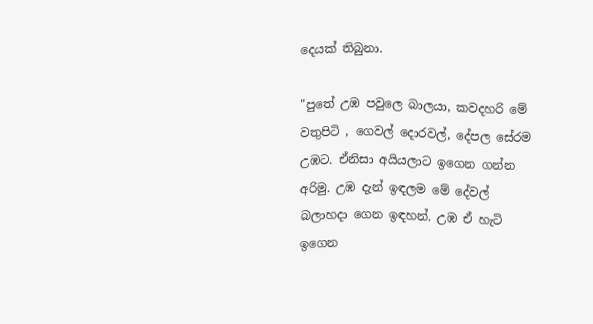දෙයක් තිබුනා.

"පුතේ උඹ පවුලෙ බාලයා, කවදහරි මේ වතුපිටි , ගෙවල් දොරවල්, දේපල සේරම උඹට. ඒනිසා අයියලාට ඉගෙන ගන්න අරිමු. උඹ දැන් ඉඳලම මේ දේවල් බලාහදා ගෙන ඉඳහන්. උඹ ඒ හැටි ඉගෙන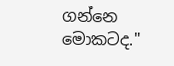ගන්නෙ මොකටද."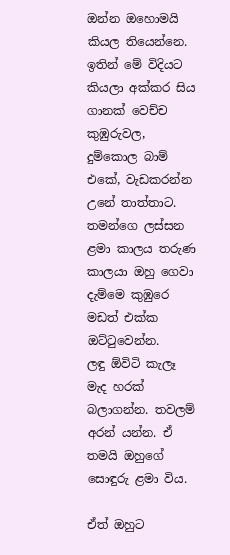ඔන්න ඔහොමයි කියල තියෙන්නෙ. ඉතින් මේ විදියට කියලා අක්කර සිය ගානක් වෙච්ච කුඹුරුවල, දුම්කොල බාම් එකේ, වැඩකරන්න උනේ තාත්තාට. තමන්ගෙ ලස්සන ළමා කාලය තරුණ කාලයා ඔහු ගෙවා දැම්මෙ කුඹුරෙ මඩත් එක්ක ඔට්ටුවෙන්න.
ලඳු ඕවිටි කැලෑ මැද හරක් බලාගන්න. තවලම් අරන් යන්න. ඒ තමයි ඔහුගේ සොඳුරු ළමා විය.

ඒත් ඔහුට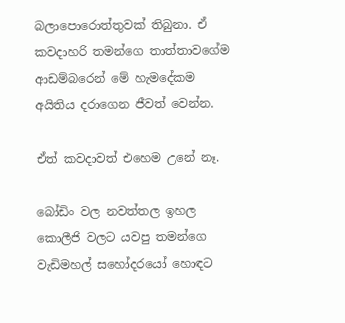බලාපොරොත්තුවක් තිබුනා. ඒ කවදාහරි තමන්ගෙ තාත්තාවගේම ආඩම්බරෙන් මේ හැමදේකම අයිතිය දරාගෙන ජීවත් වෙන්න.

ඒත් කවදාවත් එහෙම උනේ නෑ.

බෝඩිං වල නවත්තල ඉහල කොලීජි වලට යවපු තමන්ගෙ වැඩිමහල් සහෝදරයෝ හොඳට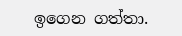ඉගෙන ගත්තා.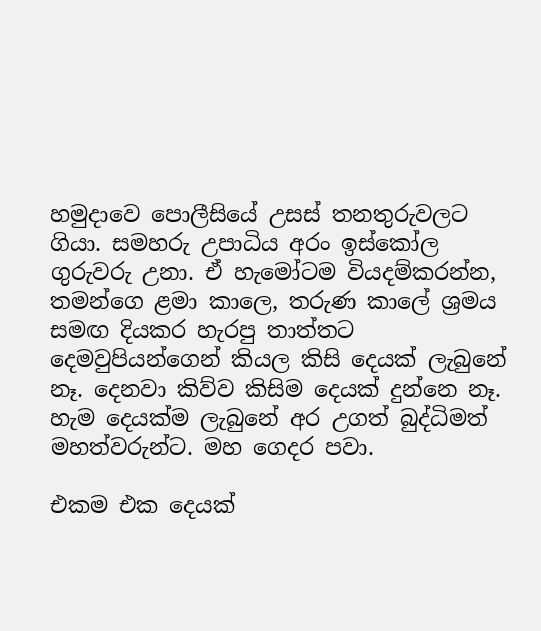හමුදාවෙ පොලීසියේ උසස් තනතුරුවලට ගියා. සමහරු උපාධිය අරං ඉස්කෝල ගුරුවරු උනා. ඒ හැමෝටම වියදම්කරන්න, තමන්ගෙ ළමා කාලෙ, තරුණ කාලේ ශ්‍රමය සමඟ දියකර හැරපු තාත්තට දෙමවුපියන්ගෙන් කියල කිසි දෙයක් ලැබුනේ නෑ. දෙනවා කිව්ව කිසිම දෙයක් දුන්නෙ නෑ.
හැම දෙයක්ම ලැබුනේ අර උගත් බුද්ධිමත් මහත්වරුන්ට. මහ ගෙදර පවා.

එකම එක දෙයක්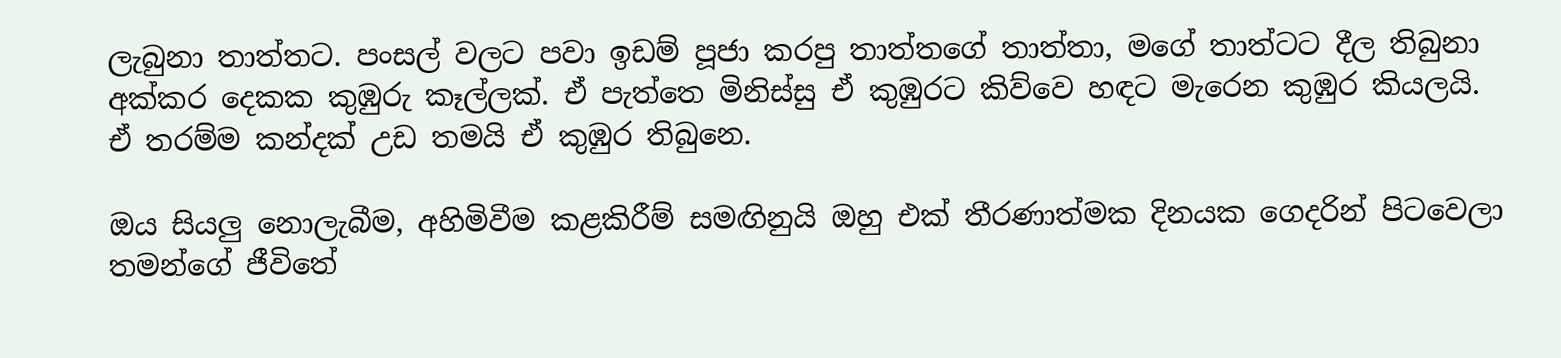ලැබුනා තාත්තට. පංසල් වලට පවා ඉඩම් පූජා කරපු තාත්තගේ තාත්තා, මගේ තාත්ටට දීල තිබුනා අක්කර දෙකක කුඹුරු කෑල්ලක්. ඒ පැත්තෙ මිනිස්සු ඒ කුඹුරට කිව්වෙ හඳට මැරෙන කුඹුර කියලයි. ඒ තරම්ම කන්දක් උඩ තමයි ඒ කුඹුර තිබුනෙ.

ඔය සියලු නොලැබීම, අහිමිවීම කළකිරීම් සමඟිනුයි ඔහු එක් තීරණාත්මක දිනයක ගෙදරින් පිටවෙලා තමන්ගේ ජීවිතේ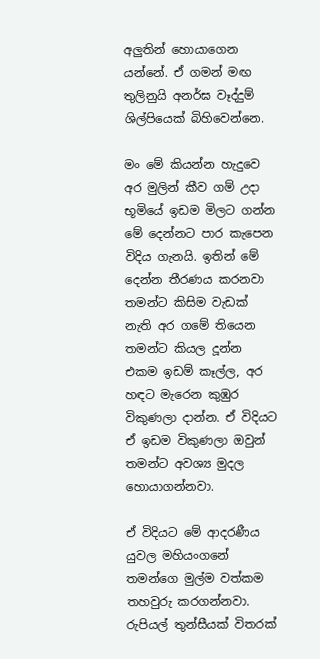අලුතින් හොයාගෙන යන්නේ. ඒ ගමන් මඟ තුලිනුයි අනර්ඝ වෑද්දුම් ශිල්පියෙක් බිහිවෙන්නෙ.

මං මේ කියන්න හැදුවෙ අර මුලින් කීව ගම් උදා භූමියේ ඉඩම මිලට ගන්න මේ දෙන්නට පාර කැපෙන විදිය ගැනයි. ඉතින් මේ දෙන්න තීරණය කරනවා තමන්ට කිසිම වැඩක් නැති අර ගමේ තියෙන තමන්ට කියල දූන්න එකම ඉඩම් කෑල්ල, අර හඳට මැරෙන කුඹුර විකුණලා දාන්න. ඒ විදියට ඒ ඉඩම විකුණලා ඔවුන් තමන්ට අවශ්‍ය මුදල හොයාගන්නවා.

ඒ විදියට මේ ආදරණීය යුවල මහියංගනේ තමන්ගෙ මුල්ම වත්කම තහවුරු කරගන්නවා. රුපියල් තුන්සීයක් විතරක්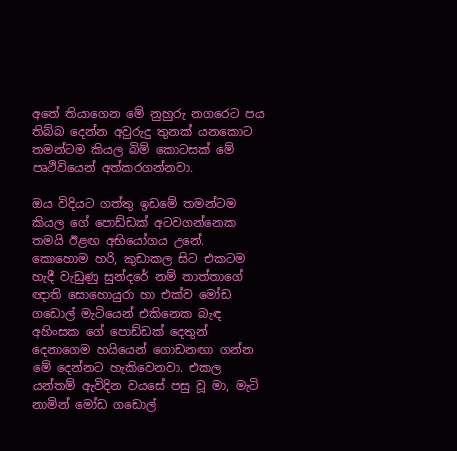අතේ තියාගෙන මේ නුහුරු නගරෙට පය තිබ්බ දෙන්න අවුරුදු තුනක් යනකොට තමන්ටම කියල බිම් කොටසක් මේ පෘථිවියෙන් අත්කරගන්නවා.

ඔය විදියට ගත්තු ඉඩමේ තමන්ටම කියල ගේ පොඩ්ඩක් අටවගන්නෙක තමයි ඊළඟ අභියෝගය උනේ. කොහොම හරි, කුඩාකල සිට එකටම හැදී වැඩුණු සුන්දරේ නම් තාත්තාගේ ඥාති සොහොයුරා හා එක්ව මෝඩ ගඩොල් මැටියෙන් එකිනෙක බැඳ අහිංසක ගේ පොඩ්ඩක් දෙතුන් දෙනාගෙම හයියෙන් ගොඩනඟා ගන්න මේ දෙන්නට හැකිවෙනවා. එකල යන්තම් ඇවිදින වයසේ පසු වූ මා, මැටි නාමින් මෝඩ ගඩොල්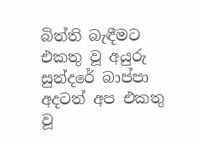බිත්ති බැඳීමට එකතු වූ අයුරු සුන්දරේ බාප්පා  අදටත් අප එකතු වූ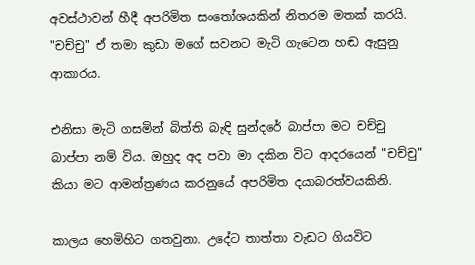අවස්ථාවන් හීදී අපරිමිත සංතෝශයකින් නිතරම මතක් කරයි. "චච්චු" ඒ තමා කුඩා මගේ සවනට මැටි ගැටෙන හඬ ඇසුනු ආකාරය.

එනිසා මැටි ගසමින් බිත්ති බැඳි සුන්දරේ බාප්පා මට චච්චු බාප්පා නම් විය. ඔහුද අද පවා මා දකින විට ආදරයෙන් "චච්චු" කියා මට ආමන්ත්‍රණය කරනුයේ අපරිමිත දයාබරත්වයකිනි.

කාලය හෙමිහිට ගතවුනා. උදේට තාත්තා වැඩට ගියවිට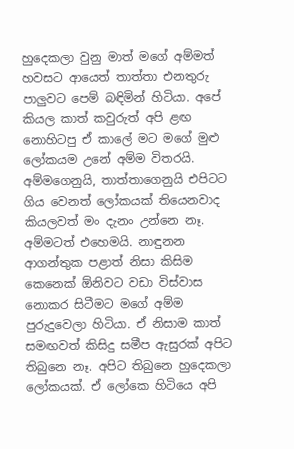හුදෙකලා වුනු මාත් මගේ අම්මත් හවසට ආයෙත් තාත්තා එනතුරු පාලුවට පෙම් බඳිමින් හිටියා. අපේ කියල කාත් කවුරුත් අපි ළඟ නොහිටපු ඒ කාලේ මට මගේ මුළු ලෝකයම උනේ අම්ම විතරයි. අම්මගෙනුයි, තාත්තාගෙනුයි එපිටට ගිය වෙනත් ලෝකයක් තියෙනවාද කියලවත් මං දැනං උන්නෙ නෑ. අම්මටත් එහෙමයි. නාඳුනන ආගන්තුක පළාත් නිසා කිසිම කෙනෙක් ඕනිවට වඩා විස්වාස නොකර සිටීමට මගේ අම්ම පුරුදුවෙලා හිටියා. ඒ නිසාම කාත් සමඟවත් කිසිදු සමීප ඇසුරක් අපිට තිබුනෙ නෑ. අපිට තිබුනෙ හුදෙකලා ලෝකයක්. ඒ ලෝකෙ හිටියෙ අපි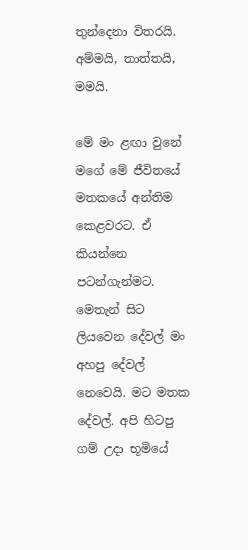තුන්දෙනා විතරයි. අම්මයි, තාත්තයි, මමයි.

මේ මං ළඟා වුනේ මගේ මේ ජීවිතයේ මතකයේ අන්තිම කෙළවරට. ඒ කියන්නෙ පටන්ගැන්මට. මෙතැන් සිට ලියවෙන දේවල් මං අහපු දේවල් නෙවෙයි. මට මතක දේවල්. අපි හිටපු ගම් උදා භූමියේ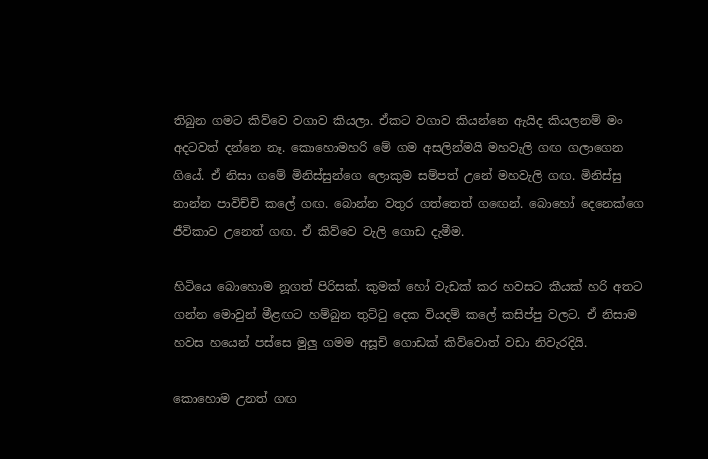තිබුන ගමට කිව්වෙ වගාව කියලා. ඒකට වගාව කියන්නෙ ඇයිද කියලනම් මං අදටවත් දන්නෙ නෑ. කොහොමහරි මේ ගම අසලින්මයි මහවැලි ගඟ ගලාගෙන ගියේ. ඒ නිසා ගමේ මිනිස්සුන්ගෙ ලොකුම සම්පත් උනේ මහවැලි ගඟ. මිනිස්සු නාන්න පාවිච්චි කලේ ගඟ. බොන්න වතුර ගත්තෙත් ගඟෙන්. බොහෝ දෙනෙක්ගෙ ජීවිකාව උනෙත් ගඟ. ඒ කිව්වෙ වැලි ගොඩ දැමීම.

හිටියෙ බොහොම නූගත් පිරිසක්. කුමක් හෝ වැඩක් කර හවසට කීයක් හරි අතට ගන්න මොවුන් මීළඟට හම්බුන තුට්ටු දෙක වියදම් කලේ කසිප්පු වලට. ඒ නිසාම හවස හයෙන් පස්සෙ මුලු ගමම අසූචි ගොඩක් කිව්වොත් වඩා නිවැරදියි.

කොහොම උනත් ගඟ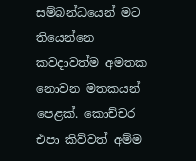සම්බන්ධයෙන් මට තියෙන්නෙ කවදාවත්ම අමතක නොවන මතකයන් පෙළක්. කොච්චර එපා කිව්වත් අම්ම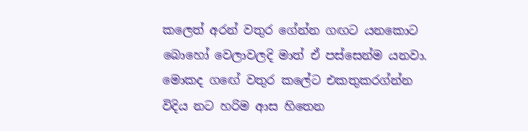කලෙත් අරන් වතුර ගේන්න ගඟට යනකොට බොහෝ වෙලාවලදි මාත් ඒ පස්සෙන්ම යනවා. මොකද ගඟේ වතුර කලේට එකතුකරග්න්න විදිය නට හරිම ආස හිතෙන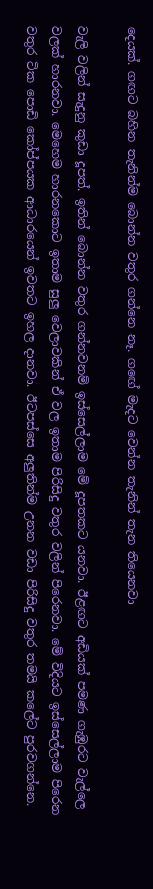දෙයක්. ගඟට බහින තැනින්ම බොන්න වතුර ගන්නෙ නෑ. ගඟේ මැදට වෙන්න තැනින් තැන තියෙනවා

වැලි වලින් සැදුනු කුඩා දූපත්. ඉතින් බොන්න වතුර ගන්නවනම් ඉස්සෙල්ලාම මේ දූපතකට යනවා. ඊළඟට අඩියක් පමණ ගැඹුරට වැල්ලෙ වලක් හාරනවා. මෙහෙම හාරනකොට ඉතාම සුලු වෙලාවකින් ඒ වල ඉතාම පිරිසිදු වතුර වලින් පිරෙනවා. මේ විදියට ඉස්සෙල්ලාම පිරෙන වතුර ටික පොඩි කෝප්පයක ආධාරයෙන් ඉවතට ඉහල දානවා. ඊටපස්සෙ අලුතින්ම උනන වඩා පිරිසිදු වතුර තමයි කලේට පුරවගන්නෙ.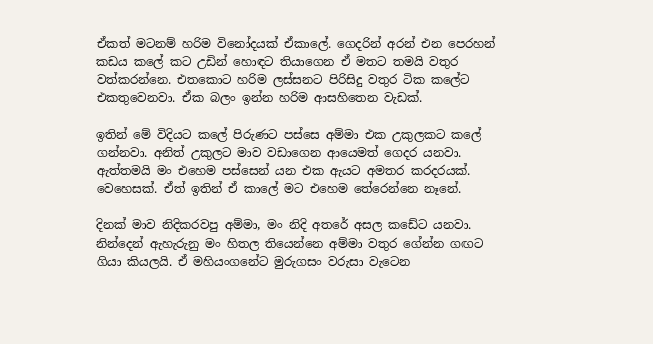ඒකත් මටනම් හරිම විනෝදයක් ඒකාලේ. ගෙදරින් අරන් එන පෙරහන් කඩය කලේ කට උඩින් හොඳට තියාගෙන ඒ මතට තමයි වතුර වත්කරන්නෙ. එතකොට හරිම ලස්සනට පිරිසිදු වතුර ටික කලේට එකතුවෙනවා. ඒක බලං ඉන්න හරිම ආසහිතෙන වැඩක්.

ඉතින් මේ විදියට කලේ පිරුණට පස්සෙ අම්මා එක උකුලකට කලේ ගන්නවා. අනිත් උකුලට මාව වඩාගෙන ආයෙමත් ගෙදර යනවා. ඇත්තමයි මං එහෙම පස්සෙන් යන එක ඇයට අමතර කරදරයක්. වෙහෙසක්. ඒත් ඉතින් ඒ කාලේ මට එහෙම තේරෙන්නෙ නෑනේ.

දිනක් මාව නිදිකරවපු අම්මා, මං නිදි අතරේ අසල කඩේට යනවා. නින්දෙන් ඇහැරුනු මං හිතල තියෙන්නෙ අම්මා වතුර ගේන්න ගඟට ගියා කියලයි. ඒ මහියංගනේට මුරුගසං වරුසා වැටෙන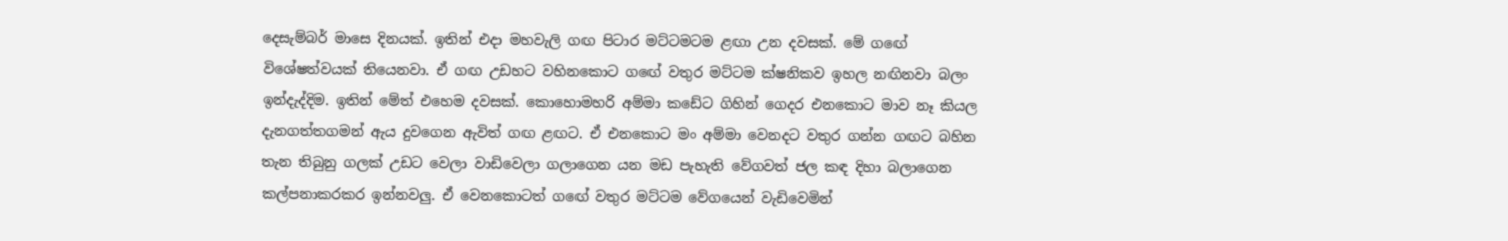දෙසැම්බර් මාසෙ දිනයක්. ඉතින් එදා මහවැලි ගඟ පිටාර මට්ටමටම ළඟා උන දවසක්. මේ ගඟේ විශේෂත්වයක් තියෙනවා. ඒ ගඟ උඩහට වහිනකොට ගඟේ වතුර මට්ටම ක්ෂනිකව ඉහල නඟිනවා බලං ඉන්දැද්දිම. ඉතින් මේත් එහෙම දවසක්. කොහොමහරි අම්මා කඩේට ගිහින් ගෙදර එනකොට මාව නෑ කියල දැනගත්තගමන් ඇය දුවගෙන ඇවිත් ගඟ ළඟට. ඒ එනකොට මං අම්මා වෙනදට වතුර ගන්න ගඟට බහින තැන තිබුනු ගලක් උඩට වෙලා වාඩිවෙලා ගලාගෙන යන මඩ පැහැති වේගවත් ජල කඳ දිහා බලාගෙන කල්පනාකරකර ඉන්නවලු. ඒ වෙනකොටත් ගඟේ වතුර මට්ටම වේගයෙන් වැඩිවෙමින්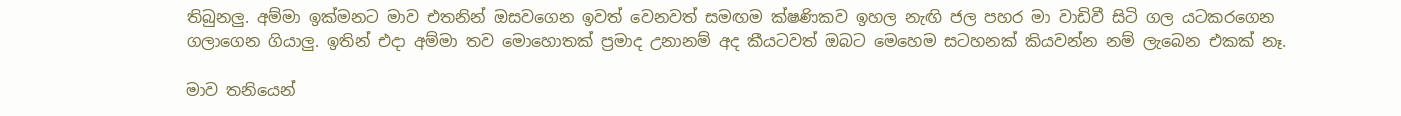තිබුනලු. අම්මා ඉක්මනට මාව එතනින් ඔසවගෙන ඉවත් වෙනවත් සමඟම ක්ෂණිකව ඉහල නැඟි ජල පහර මා වාඩිවී සිටි ගල යටකරගෙන ගලාගෙන ගියාලු. ඉතින් එදා අම්මා තව මොහොතක් ප්‍රමාද උනානම් අද කීයටවත් ඔබට මෙහෙම සටහනක් කියවන්න නම් ලැබෙන එකක් නෑ.

මාව තනියෙන්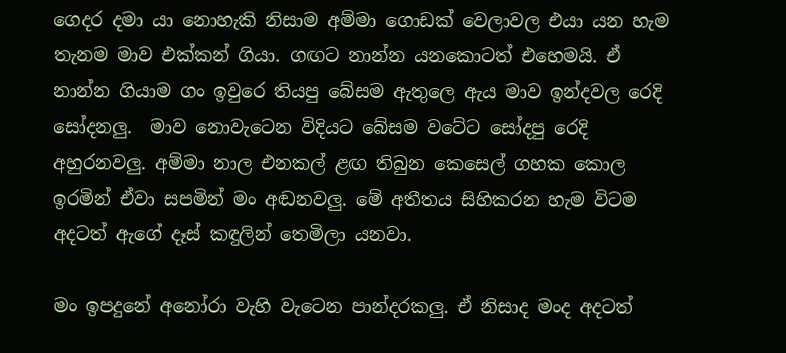ගෙදර දමා යා නොහැකි නිසාම අම්මා ගොඩක් වෙලාවල එයා යන හැම තැනම මාව එක්කන් ගියා. ගඟට නාන්න යනකොටත් එහෙමයි. ඒ නාන්න ගියාම ගං ඉවුරෙ තියපු බේසම ඇතුලෙ ඇය මාව ඉන්දවල රෙදි සෝදනලු.  මාව නොවැටෙන විදියට බේසම වටේට සෝදපු රෙදි අහුරනවලු. අම්මා නාල එනකල් ළඟ තිබුන කෙසෙල් ගහක කොල ඉරමින් ඒවා සපමින් මං අඬනවලු. මේ අතීතය සිහිකරන හැම විටම අදටත් ඇගේ දෑස් කඳුලින් තෙමිලා යනවා.

මං ඉපදුනේ අනෝරා වැහි වැටෙන පාන්දරකලු. ඒ නිසාද මංද අදටත්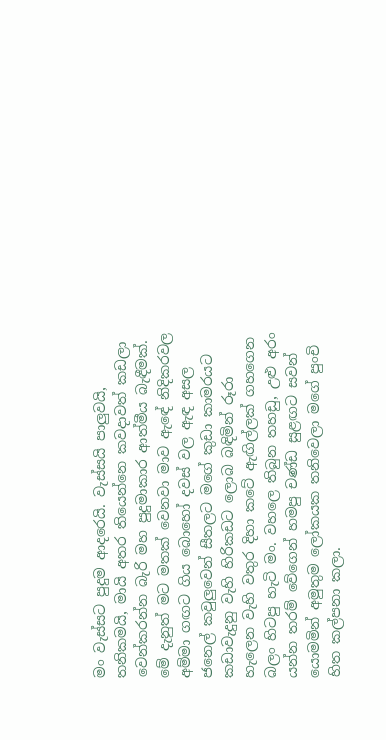මං වැස්සට පුදුම ආදරෙයි. වැස්සයි පාලුවයි, තනිකමයි, මායි අතර තියෙන්නෙ කවදාවත් කඩලා වෙන්කරන්න බැරි මහ පුදුමාකාර ආත්මීය බැඳීමක්. මේ දැනුත් මට මතක් වෙනවා මාව ඇඳේ නිදිකරවල අම්මා ගඟට ගිය බොහෝ දවස් වල ඇඳ අසල ජනෙල් කවුලුවෙන් සීතලට මගේ කුඩා කාමරයට කඩාවැදුනු වැහි හිරිකඩට ලොබ බඳිමින් රූරා හැලෙන වැහි වතුර දිහා කටේ ඇඟිල්ලක් ගහගෙන බලං හිටපු හැටි මං. වහලෙ තිබුන තහඩු, උළු අරං යන්න තරම් වේගෙන් හමපු චණ්ඩ සුළඟට සවන් යොමමින් අමුතුම ලෝකයක තනිවෙලා මගේ පුංචි හිත කල්පනා කලා.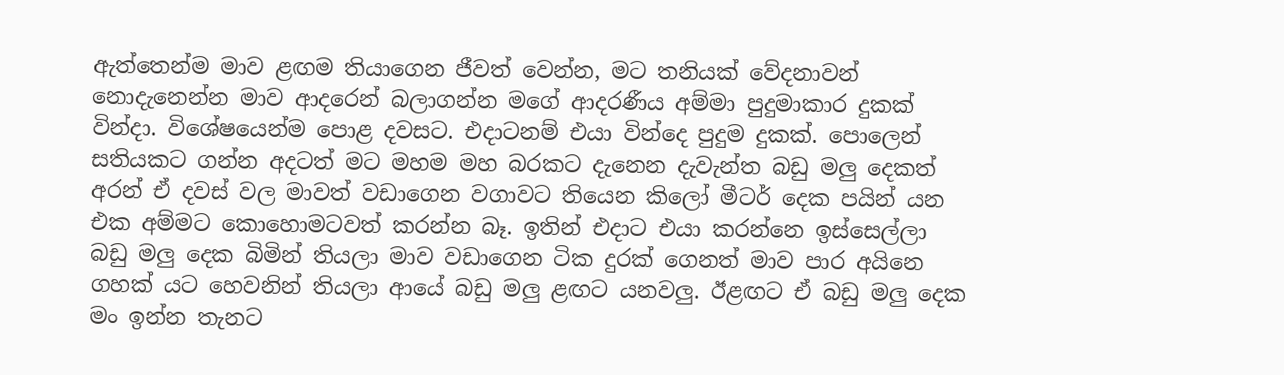ඇත්තෙන්ම මාව ළඟම තියාගෙන ජීවත් වෙන්න, මට තනියක් වේදනාවන් නොදැනෙන්න මාව ආදරෙන් බලාගන්න මගේ ආදරණීය අම්මා පුදුමාකාර දුකක් වින්දා. විශේෂයෙන්ම පොළ දවසට. එදාටනම් එයා වින්දෙ පුදුම දුකක්. පොලෙන් සතියකට ගන්න අදටත් මට මහම මහ බරකට දැනෙන දැවැන්ත බඩු මලු දෙකත් අරන් ඒ දවස් වල මාවත් වඩාගෙන වගාවට තියෙන කිලෝ මීටර් දෙක පයින් යන එක අම්මට කොහොමටවත් කරන්න බෑ. ඉතින් එදාට එයා කරන්නෙ ඉස්සෙල්ලා බඩු මලු දෙක බිමින් තියලා මාව වඩාගෙන ටික දුරක් ගෙනත් මාව පාර අයිනෙ ගහක් යට හෙවනින් තියලා ආයේ බඩු මලු ළඟට යනවලු. ඊළඟට ඒ බඩු මලු දෙක මං ඉන්න තැනට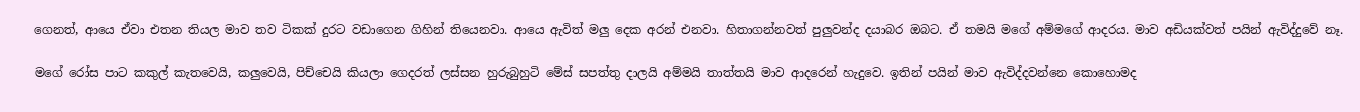ගෙනත්, ආයෙ ඒවා එතන තියල මාව තව ටිකක් දුරට වඩාගෙන ගිහින් තියෙනවා. ආයෙ ඇවිත් මලු දෙක අරන් එනවා. හිතාගන්නවත් පුලුවන්ද දයාබර ඔබට. ඒ තමයි මගේ අම්මගේ ආදරය. මාව අඩියක්වත් පයින් ඇවිද්දුවේ නෑ.

මගේ රෝස පාට කකුල් කැතවෙයි, කලුවෙයි, පිච්චෙයි කියලා ගෙදරත් ලස්සන හුරුබුහුටි මේස් සපත්තු දාලයි අම්මයි තාත්තයි මාව ආදරෙන් හැදුවෙ. ඉතින් පයින් මාව ඇවිද්දවන්නෙ කොහොමද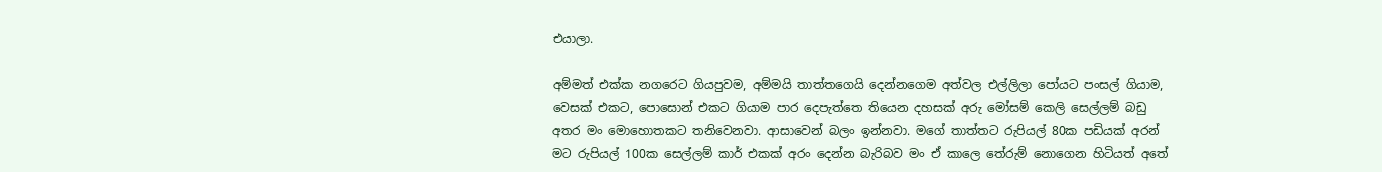එයාලා.

අම්මත් එක්ක නගරෙට ගියපුවම, අම්මයි තාත්තගෙයි දෙන්නගෙම අත්වල එල්ලිලා පෝයට පංසල් ගියාම, වෙසක් එකට, පොසොන් එකට ගියාම පාර දෙපැත්තෙ තියෙන දහසක් අරු මෝසම් කෙලි සෙල්ලම් බඩු අතර මං මොහොතකට තනිවෙනවා. ආසාවෙන් බලං ඉන්නවා. මගේ තාත්තට රුපියල් 80ක පඩියක් අරන් මට රුපියල් 100ක සෙල්ලම් කාර් එකක් අරං දෙන්න බැරිබව මං ඒ කාලෙ තේරුම් නොගෙන හිටියත් අතේ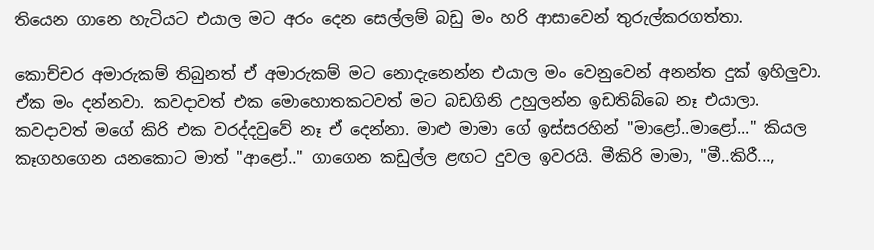තියෙන ගානෙ හැටියට එයාල මට අරං දෙන සෙල්ලම් බඩු මං හරි ආසාවෙන් තුරුල්කරගත්තා.

කොච්චර අමාරුකම් තිබුනත් ඒ අමාරුකම් මට නොදැනෙන්න එයාල මං වෙනුවෙන් අනන්ත දුක් ඉහිලුවා. ඒක මං දන්නවා. කවදාවත් එක මොහොතකටවත් මට බඩගිනි උහුලන්න ඉඩතිබ්බෙ නෑ එයාලා. කවදාවත් මගේ කිරි එක වරද්දවුවේ නෑ ඒ දෙන්නා. මාළු මාමා ගේ ඉස්සරහින් "මාළෝ..මාළෝ..." කියල කෑගහගෙන යනකොට මාත් "ආළෝ.." ගාගෙන කඩුල්ල ළඟට දුවල ඉවරයි. මීකිරි මාමා, "මී..කිරී...,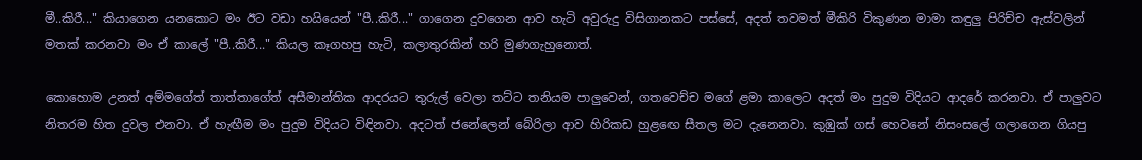මී..කිරී..." කියාගෙන යනකොට මං ඊට වඩා හයියෙන් "පී..කිරී..." ගාගෙන දුවගෙන ආව හැටි අවුරුදු විසිගානකට පස්සේ, අදත් තවමත් මීකිරි විකුණන මාමා කඳුලු පිරිච්ච ඇස්වලින් මතක් කරනවා මං ඒ කාලේ "පී..කිරී..." කියල කෑගහපු හැටි, කලාතුරකින් හරි මුණගැහුනොත්.

කොහොම උනත් අම්මගේත් තාත්තාගේත් අසීමාන්තික ආදරයට තුරුල් වෙලා තට්ට තනියම පාලුවෙන්, ගතවෙච්ච මගේ ළමා කාලෙට අදත් මං පුදුම විදියට ආදරේ කරනවා. ඒ පාලුවට නිතරම හිත දුවල එනවා. ඒ හැඟීම මං පුදුම විදියට විඳිනවා. අදටත් ජනේලෙන් බේරිලා ආව හිරිකඩ හුළඟෙ සීතල මට දැනෙනවා. කුඹුක් ගස් හෙවනේ නිසංසලේ ගලාගෙන ගියපු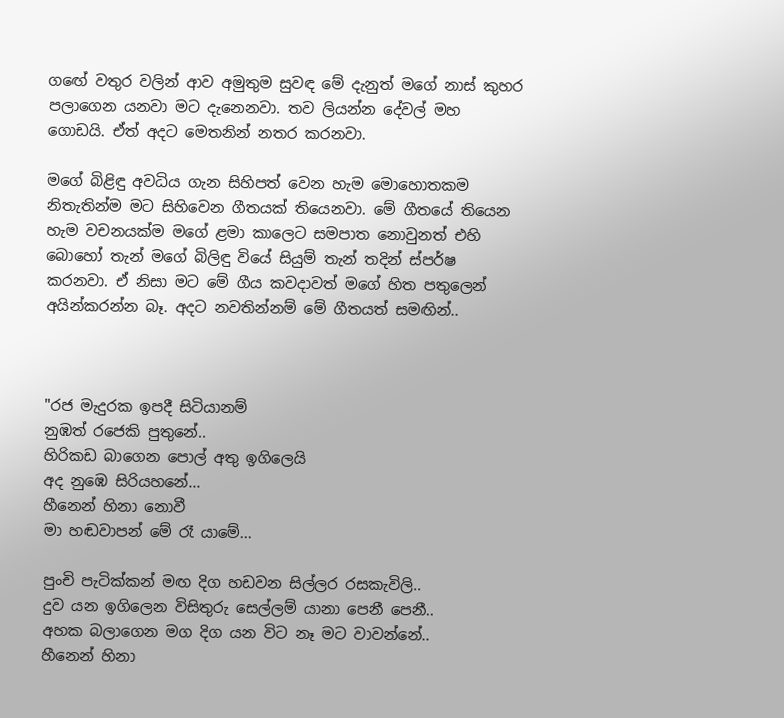ගඟේ වතුර වලින් ආව අමුතුම සුවඳ මේ දැනුත් මගේ නාස් කුහර පලාගෙන යනවා මට දැනෙනවා. තව ලියන්න දේවල් මහ ගොඩයි. ඒත් අදට මෙතනින් නතර කරනවා.

මගේ බිළිඳු අවධිය ගැන සිහිපත් වෙන හැම මොහොතකම නිතැතින්ම මට සිහිවෙන ගීතයක් තියෙනවා. මේ ගීතයේ තියෙන හැම වචනයක්ම මගේ ළමා කාලෙට සමපාත නොවුනත් එහි බොහෝ තැන් මගේ බිලිඳු වියේ සියුම් තැන් තදින් ස්පර්ෂ කරනවා. ඒ නිසා මට මේ ගීය කවදාවත් මගේ හිත පතුලෙන් අයින්කරන්න බෑ. අදට නවතින්නම් මේ ගීතයත් සමඟින්..



"රජ මැදුරක ඉපදී සිටියානම්
නුඹත් රජෙකි පුතුනේ..
හිරිකඩ බාගෙන පොල් අතු ඉගිලෙයි
අද නුඹෙ සිරියහනේ...
හීනෙන් හිනා නොවී
මා හඬවාපන් මේ රෑ යාමේ...

පුංචි පැටික්කන් මඟ දිග හඩවන සිල්ලර රසකැවිලි..
දුව යන ඉගිලෙන විසිතුරු සෙල්ලම් යානා පෙනී පෙනී..
අහක බලාගෙන මග දිග යන විට නෑ මට වාවන්නේ..
හීනෙන් හිනා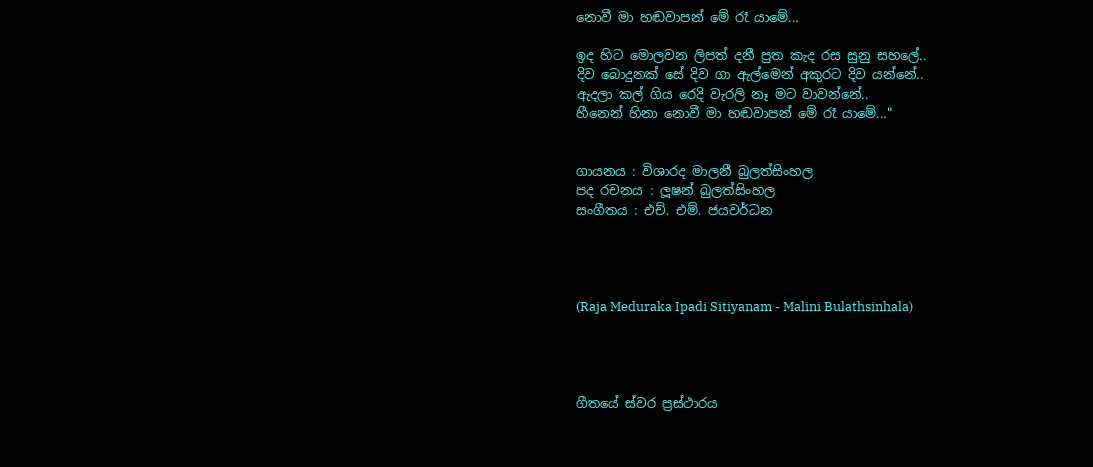නොවී මා හඬවාපන් මේ රෑ යාමේ...

ඉද හිට මොලවන ලිපත් දනී පුත කැද රස සුනු සහලේ..
දිව බොදුනක් සේ දිව ගා ඇල්මෙන් අකුරට දිව යන්නේ..
ඇදලා කල් ගිය රෙදි වැරලි නෑ මට වාවන්නේ..
හීනෙන් හිනා නොවී මා හඬවාපන් මේ රෑ යාමේ..."


ගායනය : විශාරද මාලනී බුලත්සිංහල
පද රචනය : ලූෂන් බුලත්සිංහල
සංගීතය : එච්. එම්. ජයවර්ධන




(Raja Meduraka Ipadi Sitiyanam - Malini Bulathsinhala)




ගීතයේ ස්වර ප්‍රස්ථාරය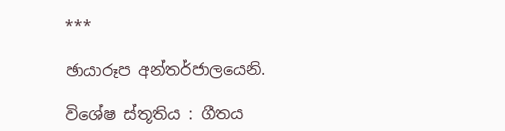***

ඡායාරූප අන්තර්ජාලයෙනි.

විශේෂ ස්තූතිය : ගීතය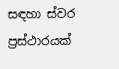සඳහා ස්වර ප්‍රස්ථාරයක්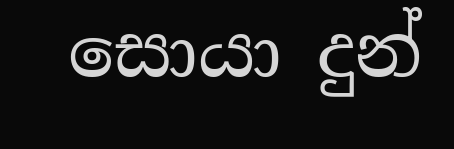සොයා දුන්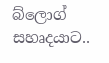බ්ලොග් සහෘදයාට..